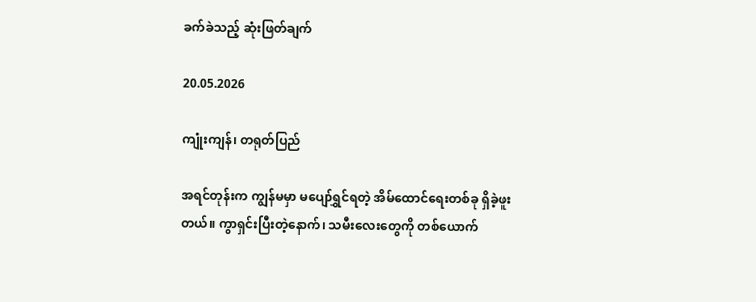ခက်ခဲသည့် ဆုံးဖြတ်ချက်

20.05.2026

ကျုံးကျန်၊ တရုတ်ပြည်

အရင်တုန်းက ကျွန်မမှာ မပျော်ရွှင်ရတဲ့ အိမ်ထောင်ရေးတစ်ခု ရှိခဲ့ဖူးတယ်။ ကွာရှင်းပြီးတဲ့နောက်၊ သမီးလေးတွေကို တစ်ယောက်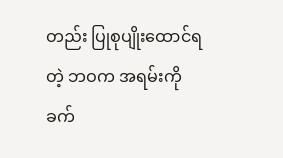တည်း ပြုစုပျိုးထောင်ရတဲ့ ဘဝက အရမ်းကို ခက်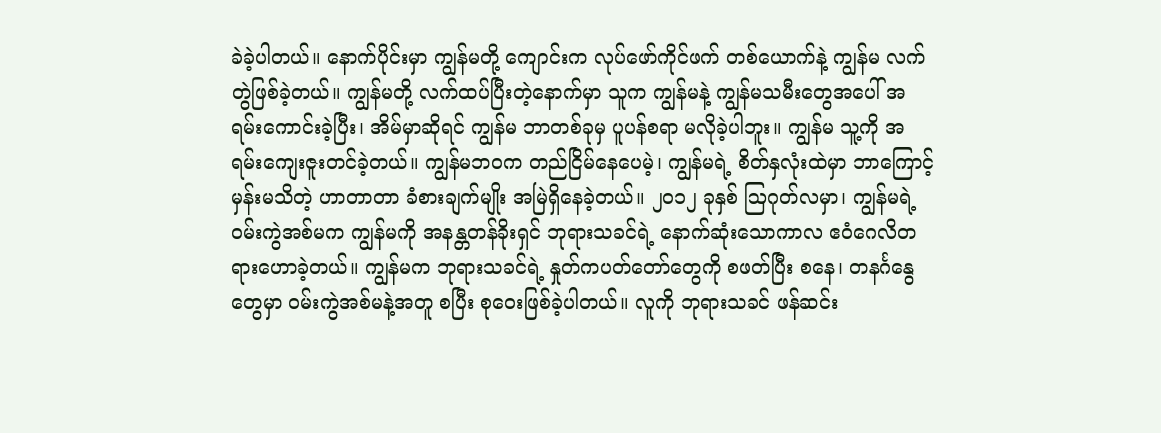ခဲခဲ့ပါတယ်။ နောက်ပိုင်းမှာ ကျွန်မတို့ ကျောင်းက လုပ်ဖော်ကိုင်ဖက် တစ်ယောက်နဲ့ ကျွန်မ လက်တွဲဖြစ်ခဲ့တယ်။ ကျွန်မတို့ လက်ထပ်ပြီးတဲ့နောက်မှာ သူက ကျွန်မနဲ့ ကျွန်မသမီးတွေအပေါ် အရမ်းကောင်းခဲ့ပြီး၊ အိမ်မှာဆိုရင် ကျွန်မ ဘာတစ်ခုမှ ပူပန်စရာ မလိုခဲ့ပါဘူး။ ကျွန်မ သူ့ကို အရမ်းကျေးဇူးတင်ခဲ့တယ်။ ကျွန်မဘဝက တည်ငြိမ်နေပေမဲ့၊ ကျွန်မရဲ့ စိတ်နှလုံးထဲမှာ ဘာကြောင့်မှန်းမသိတဲ့ ဟာတာတာ ခံစားချက်မျိုး အမြဲရှိနေခဲ့တယ်။ ၂၀၁၂ ခုနှစ် ဩဂုတ်လမှာ၊ ကျွန်မရဲ့ ဝမ်းကွဲအစ်မက ကျွန်မကို အနန္တတန်ခိုးရှင် ဘုရားသခင်ရဲ့ နောက်ဆုံးသောကာလ ဧဝံဂေလိတရားဟောခဲ့တယ်။ ကျွန်မက ဘုရားသခင်ရဲ့ နှုတ်ကပတ်တော်တွေကို စဖတ်ပြီး စနေ၊ တနင်္ဂနွေတွေမှာ ဝမ်းကွဲအစ်မနဲ့အတူ စပြီး စုဝေးဖြစ်ခဲ့ပါတယ်။ လူကို ဘုရားသခင် ဖန်ဆင်း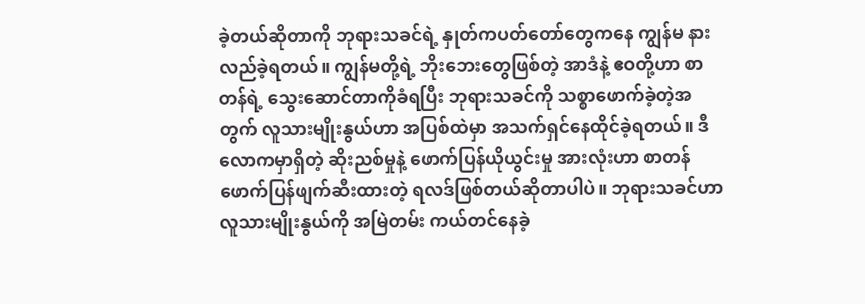ခဲ့တယ်ဆိုတာကို ဘုရားသခင်ရဲ့ နှုတ်ကပတ်တော်တွေကနေ ကျွန်မ နားလည်ခဲ့ရတယ်။ ကျွန်မတို့ရဲ့ ဘိုးဘေးတွေဖြစ်တဲ့ အာဒံနဲ့ ဧဝတို့ဟာ စာတန်ရဲ့ သွေးဆောင်တာကိုခံရပြီး ဘုရားသခင်ကို သစ္စာဖောက်ခဲ့တဲ့အတွက် လူသားမျိုးနွယ်ဟာ အပြစ်ထဲမှာ အသက်ရှင်နေထိုင်ခဲ့ရတယ်။ ဒီလောကမှာရှိတဲ့ ဆိုးညစ်မှုနဲ့ ဖောက်ပြန်ယိုယွင်းမှု အားလုံးဟာ စာတန် ဖောက်ပြန်ဖျက်ဆီးထားတဲ့ ရလဒ်ဖြစ်တယ်ဆိုတာပါပဲ။ ဘုရားသခင်ဟာ လူသားမျိုးနွယ်ကို အမြဲတမ်း ကယ်တင်နေခဲ့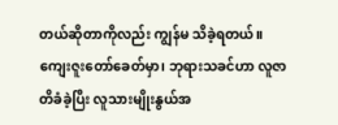တယ်ဆိုတာကိုလည်း ကျွန်မ သိခဲ့ရတယ်။ ကျေးဇူးတော်ခေတ်မှာ၊ ဘုရားသခင်ဟာ လူဇာတိခံခဲ့ပြီး လူသားမျိုးနွယ်အ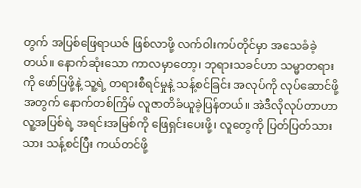တွက် အပြစ်ဖြေရာယဇ် ဖြစ်လာဖို့ လက်ဝါးကပ်တိုင်မှာ အသေခံခဲ့တယ်။ နောက်ဆုံးသော ကာလမှာတော့၊ ဘုရားသခင်ဟာ သမ္မာတရားကို ဖော်ပြဖို့နဲ့ သူ့ရဲ့ တရားစီရင်မှုနဲ့ သန့်စင်ခြင်း အလုပ်ကို လုပ်ဆောင်ဖို့အတွက် နောက်တစ်ကြိမ် လူဇာတိခံယူခဲ့ပြန်တယ်။ အဲဒီလိုလုပ်တာဟာ လူ့အပြစ်ရဲ့ အရင်းအမြစ်ကို ဖြေရှင်းပေးဖို့၊ လူတွေကို ပြတ်ပြတ်သားသား သန့်စင်ပြီး ကယ်တင်ဖို့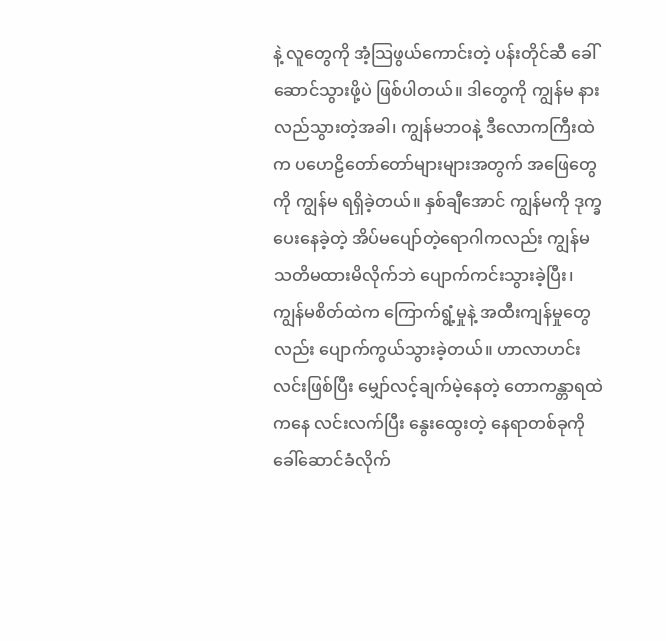နဲ့ လူတွေကို အံ့သြဖွယ်ကောင်းတဲ့ ပန်းတိုင်ဆီ ခေါ်ဆောင်သွားဖို့ပဲ ဖြစ်ပါတယ်။ ဒါတွေကို ကျွန်မ နားလည်သွားတဲ့အခါ၊ ကျွန်မဘဝနဲ့ ဒီလောကကြီးထဲက ပဟေဠိတော်တော်များများအတွက် အဖြေတွေကို ကျွန်မ ရရှိခဲ့တယ်။ နှစ်ချီအောင် ကျွန်မကို ဒုက္ခပေးနေခဲ့တဲ့ အိပ်မပျော်တဲ့ရောဂါကလည်း ကျွန်မ သတိမထားမိလိုက်ဘဲ ပျောက်ကင်းသွားခဲ့ပြီး၊ ကျွန်မစိတ်ထဲက ကြောက်ရွံ့မှုနဲ့ အထီးကျန်မှုတွေလည်း ပျောက်ကွယ်သွားခဲ့တယ်။ ဟာလာဟင်းလင်းဖြစ်ပြီး မျှော်လင့်ချက်မဲ့နေတဲ့ တောကန္တာရထဲကနေ လင်းလက်ပြီး နွေးထွေးတဲ့ နေရာတစ်ခုကို ခေါ်ဆောင်ခံလိုက်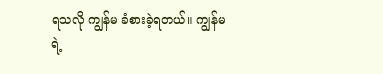ရသလို ကျွန်မ ခံစားခဲ့ရတယ်။ ကျွန်မရဲ့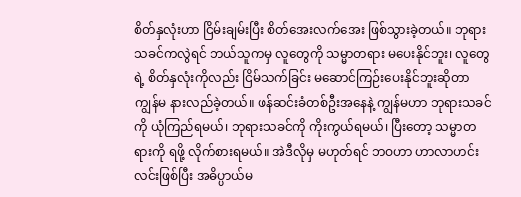စိတ်နှလုံးဟာ ငြိမ်းချမ်းပြီး စိတ်အေးလက်အေး ဖြစ်သွားခဲ့တယ်။ ဘုရားသခင်ကလွဲရင် ဘယ်သူကမှ လူတွေကို သမ္မာတရား မပေးနိုင်ဘူး၊ လူတွေရဲ့ စိတ်နှလုံးကိုလည်း ငြိမ်သက်ခြင်း မဆောင်ကြဉ်းပေးနိုင်ဘူးဆိုတာ ကျွန်မ နားလည်ခဲ့တယ်။ ဖန်ဆင်းခံတစ်ဦးအနေနဲ့ ကျွန်မဟာ ဘုရားသခင်ကို ယုံကြည်ရမယ်၊ ဘုရားသခင်ကို ကိုးကွယ်ရမယ်၊ ပြီးတော့ သမ္မာတရားကို ရဖို့ လိုက်စားရမယ်။ အဲဒီလိုမှ မဟုတ်ရင် ဘဝဟာ ဟာလာဟင်းလင်းဖြစ်ပြီး အဓိပ္ပာယ်မ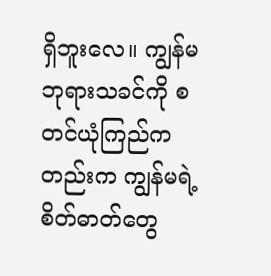ရှိဘူးလေ။ ကျွန်မ ဘုရားသခင်ကို စတင်ယုံကြည်ကတည်းက ကျွန်မရဲ့ စိတ်ဓာတ်တွေ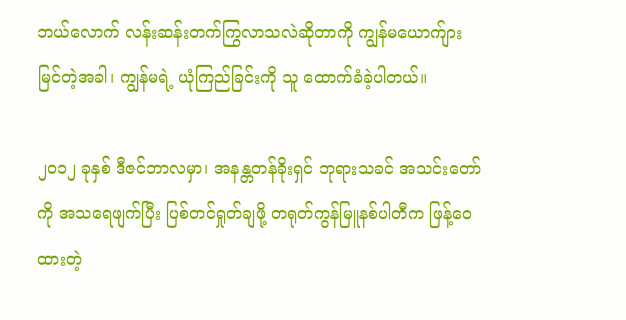ဘယ်လောက် လန်းဆန်းတက်ကြွလာသလဲဆိုတာကို ကျွန်မယောက်ျား မြင်တဲ့အခါ၊ ကျွန်မရဲ့ ယုံကြည်ခြင်းကို သူ ထောက်ခံခဲ့ပါတယ်။

၂၀၁၂ ခုနှစ် ဒီဇင်ဘာလမှာ၊ အနန္တတန်ခိုးရှင် ဘုရားသခင် အသင်းတော်ကို အသရေဖျက်ပြီး ပြစ်တင်ရှုတ်ချဖို့ တရုတ်ကွန်မြူနစ်ပါတီက ဖြန့်ဝေထားတဲ့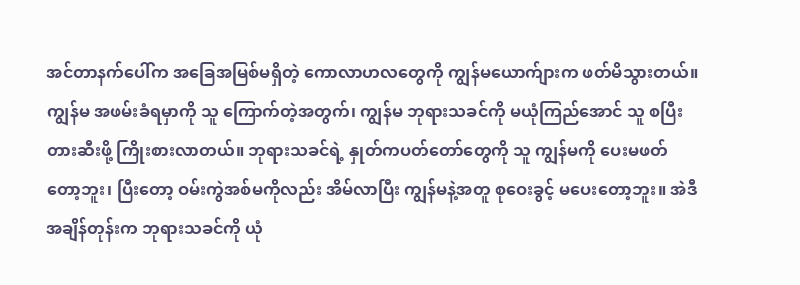အင်တာနက်ပေါ်က အခြေအမြစ်မရှိတဲ့ ကောလာဟလတွေကို ကျွန်မယောက်ျားက ဖတ်မိသွားတယ်။ ကျွန်မ အဖမ်းခံရမှာကို သူ ကြောက်တဲ့အတွက်၊ ကျွန်မ ဘုရားသခင်ကို မယုံကြည်အောင် သူ စပြီး တားဆီးဖို့ ကြိုးစားလာတယ်။ ဘုရားသခင်ရဲ့ နှုတ်ကပတ်တော်တွေကို သူ ကျွန်မကို ပေးမဖတ်တော့ဘူး၊ ပြီးတော့ ဝမ်းကွဲအစ်မကိုလည်း အိမ်လာပြီး ကျွန်မနဲ့အတူ စုဝေးခွင့် မပေးတော့ဘူး။ အဲဒီအချိန်တုန်းက ဘုရားသခင်ကို ယုံ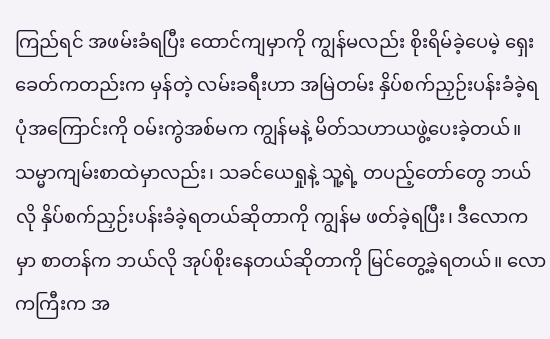ကြည်ရင် အဖမ်းခံရပြီး ထောင်ကျမှာကို ကျွန်မလည်း စိုးရိမ်ခဲ့ပေမဲ့ ရှေးခေတ်ကတည်းက မှန်တဲ့ လမ်းခရီးဟာ အမြဲတမ်း နှိပ်စက်ညှဉ်းပန်းခံခဲ့ရပုံအကြောင်းကို ဝမ်းကွဲအစ်မက ကျွန်မနဲ့ မိတ်သဟာယဖွဲ့ပေးခဲ့တယ်။ သမ္မာကျမ်းစာထဲမှာလည်း၊ သခင်ယေရှုနဲ့ သူ့ရဲ့ တပည့်တော်တွေ ဘယ်လို နှိပ်စက်ညှဉ်းပန်းခံခဲ့ရတယ်ဆိုတာကို ကျွန်မ ဖတ်ခဲ့ရပြီး၊ ဒီလောကမှာ စာတန်က ဘယ်လို အုပ်စိုးနေတယ်ဆိုတာကို မြင်တွေ့ခဲ့ရတယ်။ လောကကြီးက အ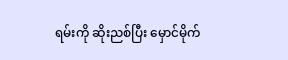ရမ်းကို ဆိုးညစ်ပြီး မှောင်မိုက်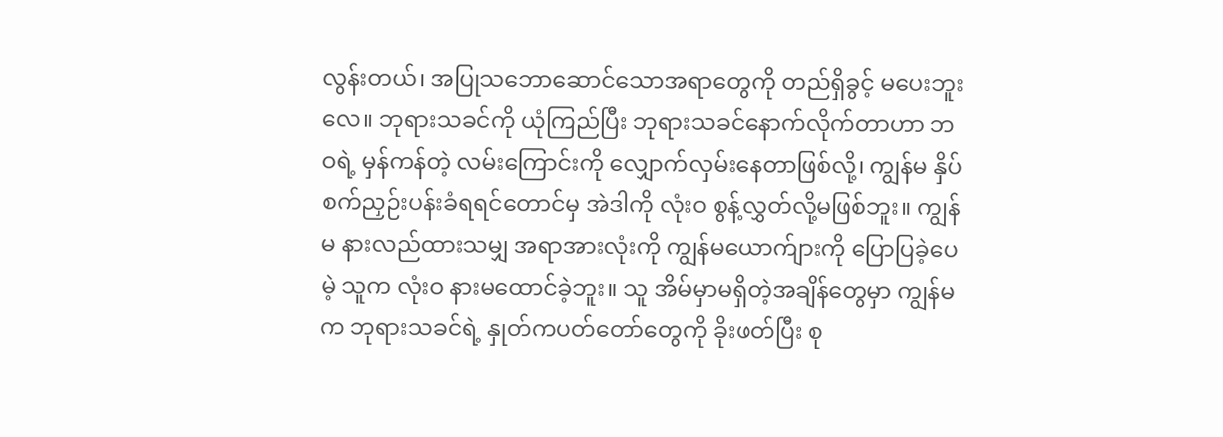လွန်းတယ်၊ အပြုသဘောဆောင်သောအရာတွေကို တည်ရှိခွင့် မပေးဘူးလေ။ ဘုရားသခင်ကို ယုံကြည်ပြီး ဘုရားသခင်နောက်လိုက်တာဟာ ဘဝရဲ့ မှန်ကန်တဲ့ လမ်းကြောင်းကို လျှောက်လှမ်းနေတာဖြစ်လို့၊ ကျွန်မ နှိပ်စက်ညှဉ်းပန်းခံရရင်တောင်မှ အဲဒါကို လုံးဝ စွန့်လွှတ်လို့မဖြစ်ဘူး။ ကျွန်မ နားလည်ထားသမျှ အရာအားလုံးကို ကျွန်မယောက်ျားကို ပြောပြခဲ့ပေမဲ့ သူက လုံးဝ နားမထောင်ခဲ့ဘူး။ သူ အိမ်မှာမရှိတဲ့အချိန်တွေမှာ ကျွန်မက ဘုရားသခင်ရဲ့ နှုတ်ကပတ်တော်တွေကို ခိုးဖတ်ပြီး စု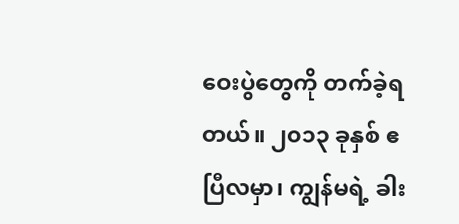ဝေးပွဲတွေကို တက်ခဲ့ရတယ်။ ၂၀၁၃ ခုနှစ် ဧပြီလမှာ၊ ကျွန်မရဲ့ ခါး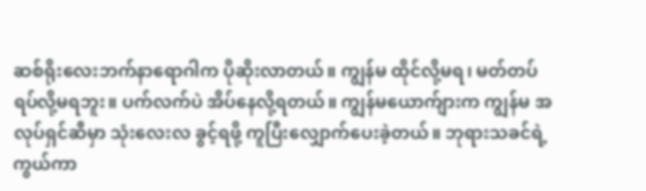ဆစ်ရိုးလေးဘက်နာရောဂါက ပိုဆိုးလာတယ်။ ကျွန်မ ထိုင်လို့မရ၊ မတ်တပ်ရပ်လို့မရဘူး။ ပက်လက်ပဲ အိပ်နေလို့ရတယ်။ ကျွန်မယောက်ျားက ကျွန်မ အလုပ်ရှင်ဆီမှာ သုံးလေးလ ခွင့်ရဖို့ ကူပြီးလျှောက်ပေးခဲ့တယ်။ ဘုရားသခင်ရဲ့ ကွယ်ကာ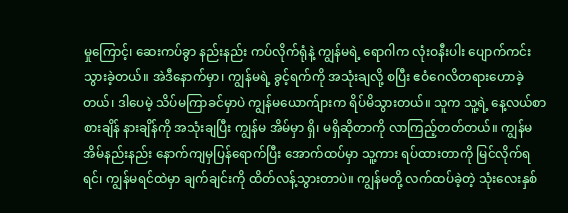မှုကြောင့်၊ ဆေးကပ်ခွာ နည်းနည်း ကပ်လိုက်ရုံနဲ့ ကျွန်မရဲ့ ရောဂါက လုံးဝနီးပါး ပျောက်ကင်းသွားခဲ့တယ်။ အဲဒီနောက်မှာ၊ ကျွန်မရဲ့ ခွင့်ရက်ကို အသုံးချလို့ စပြီး ဧဝံဂေလိတရားဟောခဲ့တယ်၊ ဒါပေမဲ့ သိပ်မကြာခင်မှာပဲ ကျွန်မယောက်ျားက ရိပ်မိသွားတယ်။ သူက သူ့ရဲ့ နေ့လယ်စာစားချိန် နားချိန်ကို အသုံးချပြီး ကျွန်မ အိမ်မှာ ရှိ၊ မရှိဆိုတာကို လာကြည့်တတ်တယ်။ ကျွန်မ အိမ်နည်းနည်း နောက်ကျမှပြန်ရောက်ပြီး အောက်ထပ်မှာ သူ့ကား ရပ်ထားတာကို မြင်လိုက်ရရင်၊ ကျွန်မရင်ထဲမှာ ချက်ချင်းကို ထိတ်လန့်သွားတာပဲ။ ကျွန်မတို့ လက်ထပ်ခဲ့တဲ့ သုံးလေးနှစ်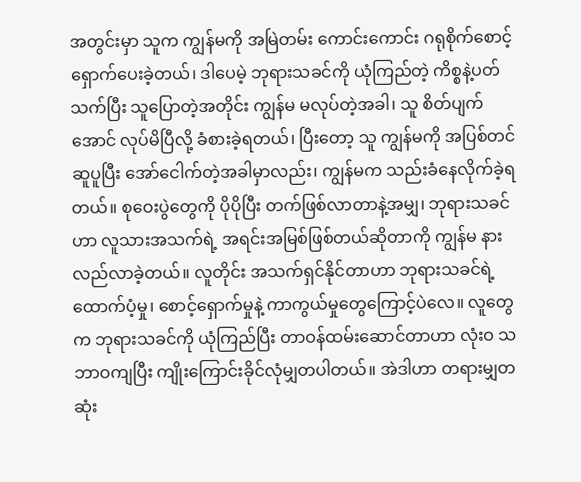အတွင်းမှာ သူက ကျွန်မကို အမြဲတမ်း ကောင်းကောင်း ဂရုစိုက်စောင့်ရှောက်ပေးခဲ့တယ်၊ ဒါပေမဲ့ ဘုရားသခင်ကို ယုံကြည်တဲ့ ကိစ္စနဲ့ပတ်သက်ပြီး သူပြောတဲ့အတိုင်း ကျွန်မ မလုပ်တဲ့အခါ၊ သူ စိတ်ပျက်အောင် လုပ်မိပြီလို့ ခံစားခဲ့ရတယ်၊ ပြီးတော့ သူ ကျွန်မကို အပြစ်တင်ဆူပူပြီး အော်ငေါက်တဲ့အခါမှာလည်း၊ ကျွန်မက သည်းခံနေလိုက်ခဲ့ရတယ်။ စုဝေးပွဲတွေကို ပိုပိုပြီး တက်ဖြစ်လာတာနဲ့အမျှ၊ ဘုရားသခင်ဟာ လူသားအသက်ရဲ့ အရင်းအမြစ်ဖြစ်တယ်ဆိုတာကို ကျွန်မ နားလည်လာခဲ့တယ်။ လူတိုင်း အသက်ရှင်နိုင်တာဟာ ဘုရားသခင်ရဲ့ ထောက်ပံ့မှု၊ စောင့်ရှောက်မှုနဲ့ ကာကွယ်မှုတွေကြောင့်ပဲလေ။ လူတွေက ဘုရားသခင်ကို ယုံကြည်ပြီး တာဝန်ထမ်းဆောင်တာဟာ လုံးဝ သဘာဝကျပြီး ကျိုးကြောင်းခိုင်လုံမျှတပါတယ်။ အဲဒါဟာ တရားမျှတဆုံး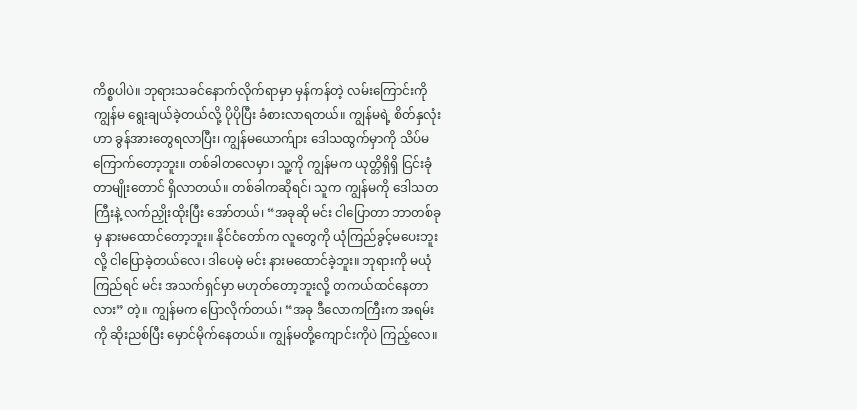ကိစ္စပါပဲ။ ဘုရားသခင်နောက်လိုက်ရာမှာ မှန်ကန်တဲ့ လမ်းကြောင်းကို ကျွန်မ ရွေးချယ်ခဲ့တယ်လို့ ပိုပိုပြီး ခံစားလာရတယ်။ ကျွန်မရဲ့ စိတ်နှလုံးဟာ ခွန်အားတွေရလာပြီး၊ ကျွန်မယောက်ျား ဒေါသထွက်မှာကို သိပ်မကြောက်တော့ဘူး။ တစ်ခါတလေမှာ၊ သူ့ကို ကျွန်မက ယုတ္တိရှိရှိ ငြင်းခုံတာမျိုးတောင် ရှိလာတယ်။ တစ်ခါကဆိုရင်၊ သူက ကျွန်မကို ဒေါသတကြီးနဲ့ လက်ညှိုးထိုးပြီး အော်တယ်၊ “အခုဆို မင်း ငါပြောတာ ဘာတစ်ခုမှ နားမထောင်တော့ဘူး။ နိုင်ငံတော်က လူတွေကို ယုံကြည်ခွင့်မပေးဘူးလို့ ငါပြောခဲ့တယ်လေ၊ ဒါပေမဲ့ မင်း နားမထောင်ခဲ့ဘူး။ ဘုရားကို မယုံကြည်ရင် မင်း အသက်ရှင်မှာ မဟုတ်တော့ဘူးလို့ တကယ်ထင်နေတာလား” တဲ့။ ကျွန်မက ပြောလိုက်တယ်၊ “အခု ဒီလောကကြီးက အရမ်းကို ဆိုးညစ်ပြီး မှောင်မိုက်နေတယ်။ ကျွန်မတို့ကျောင်းကိုပဲ ကြည့်လေ။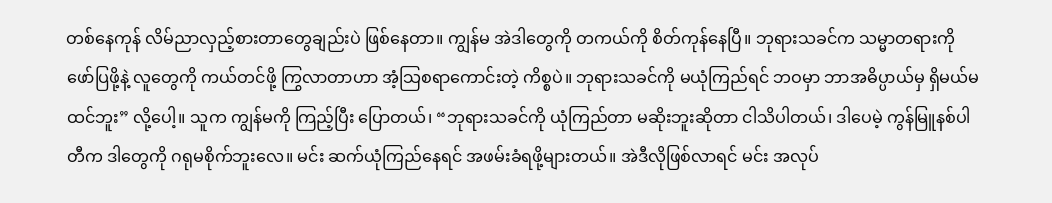တစ်နေကုန် လိမ်ညာလှည့်စားတာတွေချည်းပဲ ဖြစ်နေတာ။ ကျွန်မ အဲဒါတွေကို တကယ်ကို စိတ်ကုန်နေပြီ။ ဘုရားသခင်က သမ္မာတရားကို ဖော်ပြဖို့နဲ့ လူတွေကို ကယ်တင်ဖို့ ကြွလာတာဟာ အံ့သြစရာကောင်းတဲ့ ကိစ္စပဲ။ ဘုရားသခင်ကို မယုံကြည်ရင် ဘဝမှာ ဘာအဓိပ္ပာယ်မှ ရှိမယ်မထင်ဘူး” လို့ပေါ့။ သူက ကျွန်မကို ကြည့်ပြီး ပြောတယ်၊ “ဘုရားသခင်ကို ယုံကြည်တာ မဆိုးဘူးဆိုတာ ငါသိပါတယ်၊ ဒါပေမဲ့ ကွန်မြူနစ်ပါတီက ဒါတွေကို ဂရုမစိုက်ဘူးလေ။ မင်း ဆက်ယုံကြည်နေရင် အဖမ်းခံရဖို့များတယ်။ အဲဒီလိုဖြစ်လာရင် မင်း အလုပ်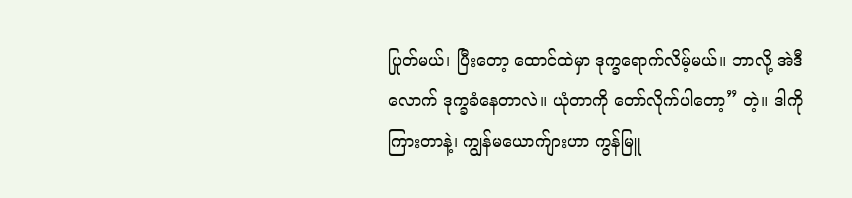ပြုတ်မယ်၊ ပြီးတော့ ထောင်ထဲမှာ ဒုက္ခရောက်လိမ့်မယ်။ ဘာလို့ အဲဒီလောက် ဒုက္ခခံနေတာလဲ။ ယုံတာကို တော်လိုက်ပါတော့” တဲ့။ ဒါကို ကြားတာနဲ့၊ ကျွန်မယောက်ျားဟာ ကွန်မြူ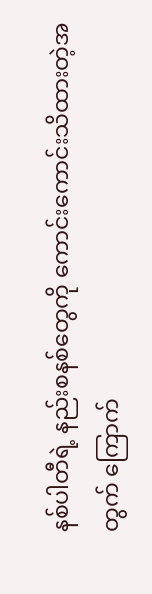နစ်ပါတီရဲ့ နည်းစနစ်တွေကို ကောင်းကောင်းသိထားတဲ့အတွက် ကြောက်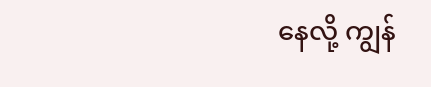နေလို့ ကျွန်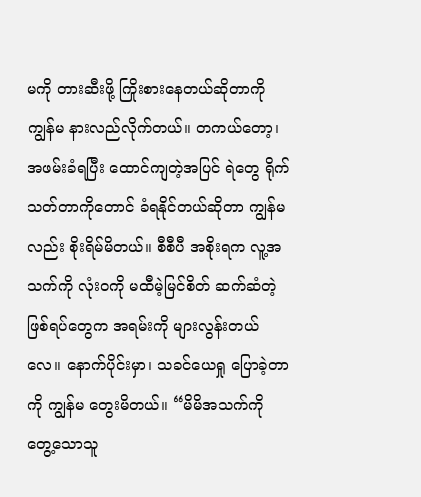မကို တားဆီးဖို့ ကြိုးစားနေတယ်ဆိုတာကို ကျွန်မ နားလည်လိုက်တယ်။ တကယ်တော့၊ အဖမ်းခံရပြီး ထောင်ကျတဲ့အပြင် ရဲတွေ ရိုက်သတ်တာကိုတောင် ခံရနိုင်တယ်ဆိုတာ ကျွန်မလည်း စိုးရိမ်မိတယ်။ စီစီပီ အစိုးရက လူ့အသက်ကို လုံးဝကို မထီမဲ့မြင်စိတ် ဆက်ဆံတဲ့ ဖြစ်ရပ်တွေက အရမ်းကို များလွန်းတယ်လေ။ နောက်ပိုင်းမှာ၊ သခင်ယေရှု ပြောခဲ့တာကို ကျွန်မ တွေးမိတယ်။ “မိမိအသက်ကို တွေ့သောသူ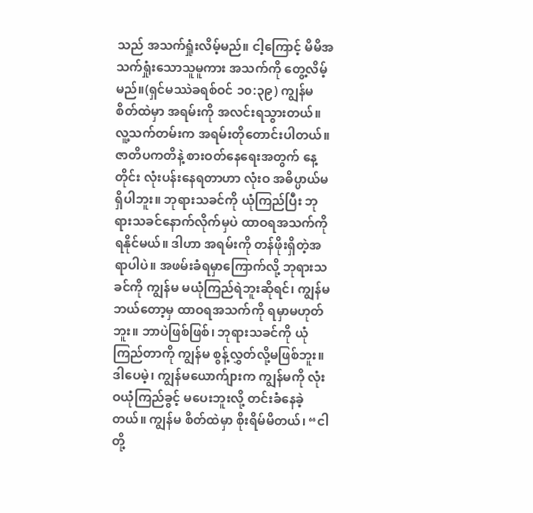သည် အသက်ရှုံးလိမ့်မည်။ ငါ့ကြောင့် မိမိအသက်ရှုံးသောသူမူကား အသက်ကို တွေ့လိမ့်မည်။(ရှင်မဿဲခရစ်ဝင် ၁၀:၃၉) ကျွန်မ စိတ်ထဲမှာ အရမ်းကို အလင်းရသွားတယ်။ လူ့သက်တမ်းက အရမ်းတိုတောင်းပါတယ်။ ဇာတိပကတိနဲ့ စားဝတ်နေရေးအတွက် နေ့တိုင်း လုံးပန်းနေရတာဟာ လုံးဝ အဓိပ္ပာယ်မရှိပါဘူး။ ဘုရားသခင်ကို ယုံကြည်ပြီး ဘုရားသခင်နောက်လိုက်မှပဲ ထာဝရအသက်ကို ရနိုင်မယ်။ ဒါဟာ အရမ်းကို တန်ဖိုးရှိတဲ့အရာပါပဲ။ အဖမ်းခံရမှာကြောက်လို့ ဘုရားသခင်ကို ကျွန်မ မယုံကြည်ရဲဘူးဆိုရင်၊ ကျွန်မ ဘယ်တော့မှ ထာဝရအသက်ကို ရမှာမဟုတ်ဘူး။ ဘာပဲဖြစ်ဖြစ်၊ ဘုရားသခင်ကို ယုံကြည်တာကို ကျွန်မ စွန့်လွှတ်လို့မဖြစ်ဘူး။ ဒါပေမဲ့၊ ကျွန်မယောက်ျားက ကျွန်မကို လုံးဝယုံကြည်ခွင့် မပေးဘူးလို့ တင်းခံနေခဲ့တယ်။ ကျွန်မ စိတ်ထဲမှာ စိုးရိမ်မိတယ်၊ “ငါတို့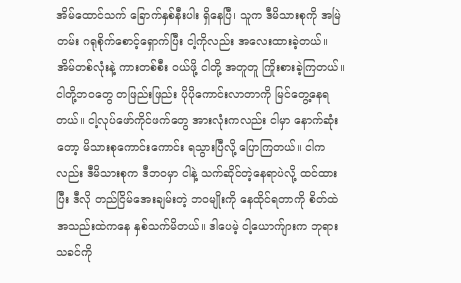အိမ်ထောင်သက် ခြောက်နှစ်နီးပါး ရှိနေပြီ၊ သူက ဒီမိသားစုကို အမြဲတမ်း ဂရုစိုက်စောင့်ရှောက်ပြီး ငါ့ကိုလည်း အလေးထားခဲ့တယ်။ အိမ်တစ်လုံးနဲ့ ကားတစ်စီး ဝယ်ဖို့ ငါတို့ အတူတူ ကြိုးစားခဲ့ကြတယ်။ ငါတို့ဘဝတွေ တဖြည်းဖြည်း ပိုပိုကောင်းလာတာကို မြင်တွေ့နေရတယ်။ ငါ့လုပ်ဖော်ကိုင်ဖက်တွေ အားလုံးကလည်း ငါမှာ နောက်ဆုံးတော့ မိသားစုကောင်းကောင်း ရသွားပြီလို့ ပြောကြတယ်။ ငါကလည်း ဒီမိသားစုက ဒီဘဝမှာ ငါနဲ့ သက်ဆိုင်တဲ့နေရာပဲလို့ ထင်ထားပြီး ဒီလို တည်ငြိမ်အေးချမ်းတဲ့ ဘဝမျိုးကို နေထိုင်ရတာကို စိတ်ထဲအသည်းထဲကနေ နှစ်သက်မိတယ်။ ဒါပေမဲ့ ငါ့ယောက်ျားက ဘုရားသခင်ကို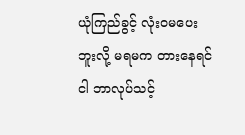ယုံကြည်ခွင့် လုံးဝမပေးဘူးလို့ မရမက တားနေရင် ငါ ဘာလုပ်သင့်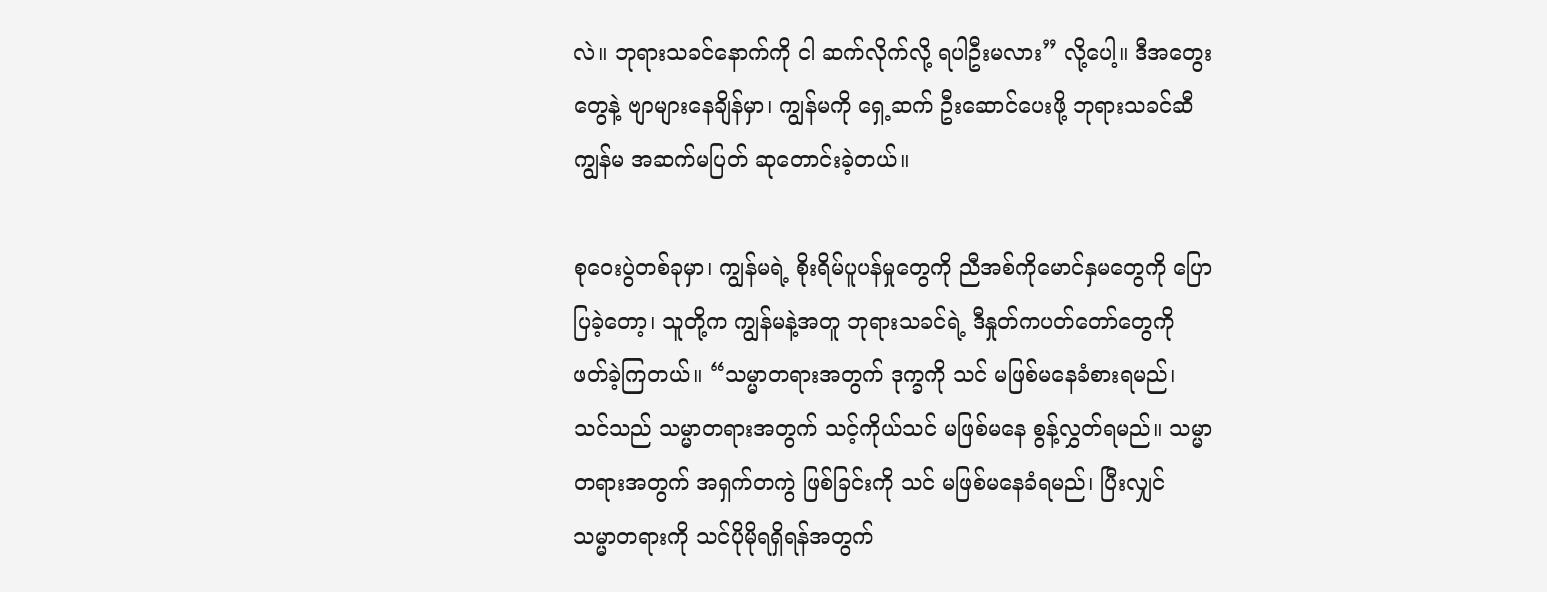လဲ။ ဘုရားသခင်နောက်ကို ငါ ဆက်လိုက်လို့ ရပါဦးမလား” လို့ပေါ့။ ဒီအတွေးတွေနဲ့ ဗျာများနေချိန်မှာ၊ ကျွန်မကို ရှေ့ဆက် ဦးဆောင်ပေးဖို့ ဘုရားသခင်ဆီ ကျွန်မ အဆက်မပြတ် ဆုတောင်းခဲ့တယ်။

စုဝေးပွဲတစ်ခုမှာ၊ ကျွန်မရဲ့ စိုးရိမ်ပူပန်မှုတွေကို ညီအစ်ကိုမောင်နှမတွေကို ပြောပြခဲ့တော့၊ သူတို့က ကျွန်မနဲ့အတူ ဘုရားသခင်ရဲ့ ဒီနှုတ်ကပတ်တော်တွေကို ဖတ်ခဲ့ကြတယ်။ “သမ္မာတရားအတွက် ဒုက္ခကို သင် မဖြစ်မနေခံစားရမည်၊ သင်သည် သမ္မာတရားအတွက် သင့်ကိုယ်သင် မဖြစ်မနေ စွန့်လွှတ်ရမည်။ သမ္မာတရားအတွက် အရှက်တကွဲ ဖြစ်ခြင်းကို သင် မဖြစ်မနေခံရမည်၊ ပြီးလျှင် သမ္မာတရားကို သင်ပိုမိုရရှိရန်အတွက်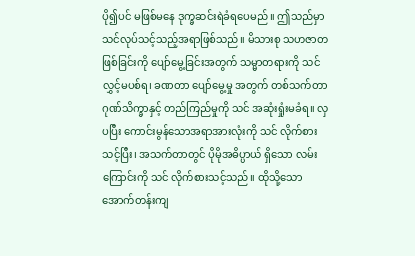ပို၍ပင် မဖြစ်မနေ ဒုက္ခဆင်းရဲခံရပေမည်။ ဤသည်မှာ သင်လုပ်သင့်သည့်အရာဖြစ်သည်။ မိသားစု သဟဇာတဖြစ်ခြင်းကို ပျော်မွေ့ခြင်းအတွက် သမ္မာတရားကို သင်လွှင့်မပစ်ရ၊ ခဏတာ ပျော်မွေ့မှု အတွက် တစ်သက်တာ ဂုဏ်သိက္ခာနှင့် တည်ကြည်မှုကို သင် အဆုံးရှုံးမခံရ။ လှပပြီး ကောင်းမွန်သောအရာအားလုံးကို သင် လိုက်စားသင့်ပြီး၊ အသက်တာတွင် ပိုမိုအဓိပ္ပာယ် ရှိသော လမ်းကြောင်းကို သင် လိုက်စားသင့်သည်။ ထိုသို့သော အောက်တန်းကျ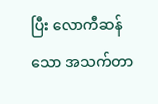ပြီး လောကီဆန်သော အသက်တာ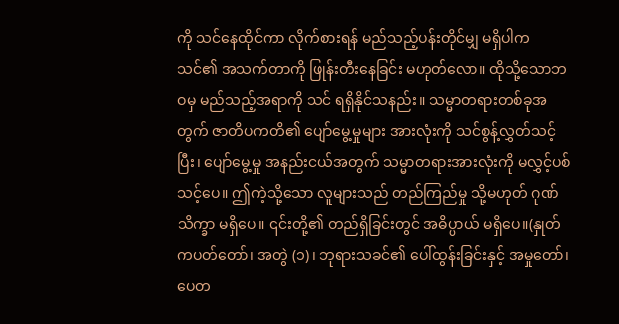ကို သင်နေထိုင်ကာ လိုက်စားရန် မည်သည့်ပန်းတိုင်မျှ မရှိပါက သင်၏ အသက်တာကို ဖြုန်းတီးနေခြင်း မဟုတ်လော။ ထိုသို့သောဘဝမှ မည်သည့်အရာကို သင် ရရှိနိုင်သနည်း။ သမ္မာတရားတစ်ခုအတွက် ဇာတိပကတိ၏ ပျော်မွေ့မှုများ အားလုံးကို သင်စွန့်လွှတ်သင့်ပြီး၊ ပျော်မွေ့မှု အနည်းငယ်အတွက် သမ္မာတရားအားလုံးကို မလွှင့်ပစ်သင့်ပေ။ ဤကဲ့သို့သော လူများသည် တည်ကြည်မှု သို့မဟုတ် ဂုဏ်သိက္ခာ မရှိပေ။ ၎င်းတို့၏ တည်ရှိခြင်းတွင် အဓိပ္ပာယ် မရှိပေ။(နှုတ်ကပတ်တော်၊ အတွဲ (၁)၊ ဘုရားသခင်၏ ပေါ်ထွန်းခြင်းနှင့် အမှုတော်၊ ပေတ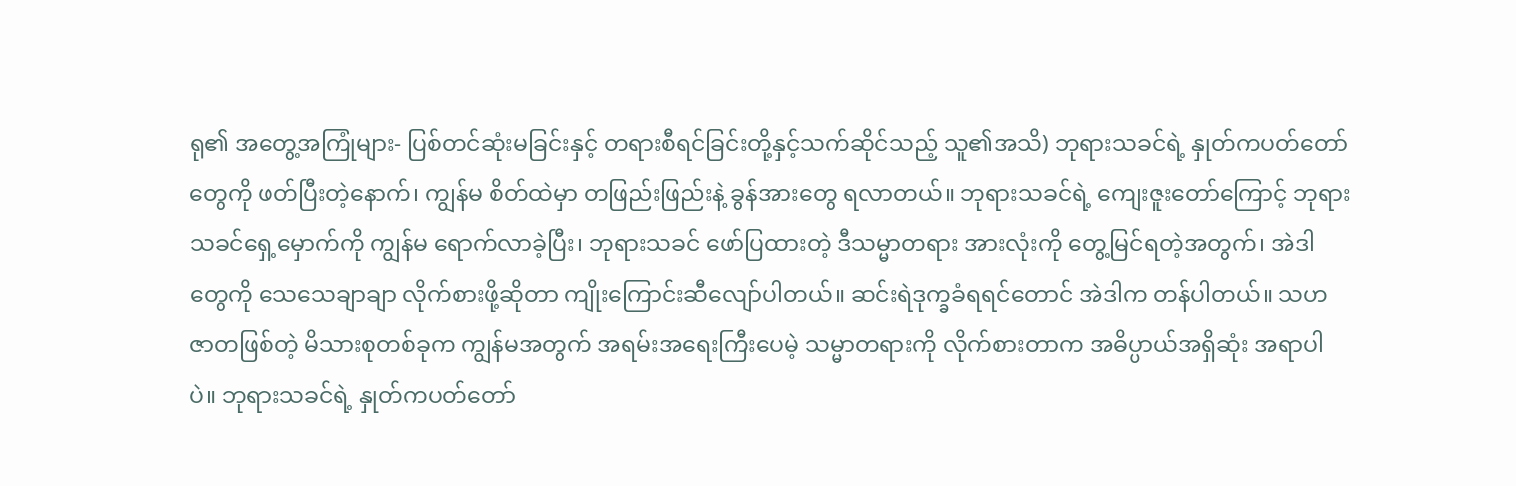ရု၏ အတွေ့အကြုံများ- ပြစ်တင်ဆုံးမခြင်းနှင့် တရားစီရင်ခြင်းတို့နှင့်သက်ဆိုင်သည့် သူ၏အသိ) ဘုရားသခင်ရဲ့ နှုတ်ကပတ်တော်တွေကို ဖတ်ပြီးတဲ့နောက်၊ ကျွန်မ စိတ်ထဲမှာ တဖြည်းဖြည်းနဲ့ ခွန်အားတွေ ရလာတယ်။ ဘုရားသခင်ရဲ့ ကျေးဇူးတော်ကြောင့် ဘုရားသခင်ရှေ့မှောက်ကို ကျွန်မ ရောက်လာခဲ့ပြီး၊ ဘုရားသခင် ဖော်ပြထားတဲ့ ဒီသမ္မာတရား အားလုံးကို တွေ့မြင်ရတဲ့အတွက်၊ အဲဒါတွေကို သေသေချာချာ လိုက်စားဖို့ဆိုတာ ကျိုးကြောင်းဆီလျော်ပါတယ်။ ဆင်းရဲဒုက္ခခံရရင်တောင် အဲဒါက တန်ပါတယ်။ သဟဇာတဖြစ်တဲ့ မိသားစုတစ်ခုက ကျွန်မအတွက် အရမ်းအရေးကြီးပေမဲ့ သမ္မာတရားကို လိုက်စားတာက အဓိပ္ပာယ်အရှိဆုံး အရာပါပဲ။ ဘုရားသခင်ရဲ့ နှုတ်ကပတ်တော်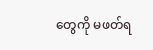တွေကို မဖတ်ရ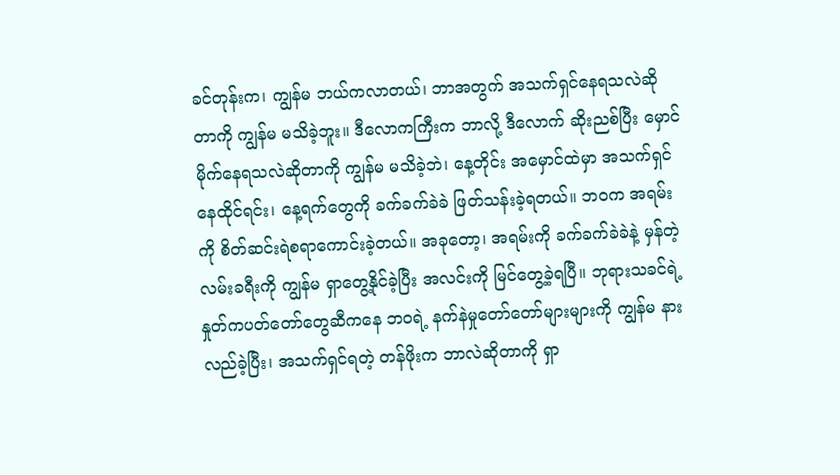ခင်တုန်းက၊ ကျွန်မ ဘယ်ကလာတယ်၊ ဘာအတွက် အသက်ရှင်နေရသလဲဆိုတာကို ကျွန်မ မသိခဲ့ဘူး။ ဒီလောကကြီးက ဘာလို့ ဒီလောက် ဆိုးညစ်ပြီး မှောင်မိုက်နေရသလဲဆိုတာကို ကျွန်မ မသိခဲ့ဘဲ၊ နေ့တိုင်း အမှောင်ထဲမှာ အသက်ရှင်နေထိုင်ရင်း၊ နေ့ရက်တွေကို ခက်ခက်ခဲခဲ ဖြတ်သန်းခဲ့ရတယ်။ ဘဝက အရမ်းကို စိတ်ဆင်းရဲစရာကောင်းခဲ့တယ်။ အခုတော့၊ အရမ်းကို ခက်ခက်ခဲခဲနဲ့ မှန်တဲ့ လမ်းခရီးကို ကျွန်မ ရှာတွေ့နိုင်ခဲ့ပြီး အလင်းကို မြင်တွေ့ခဲ့ရပြီ။ ဘုရားသခင်ရဲ့ နှုတ်ကပတ်တော်တွေဆီကနေ ဘဝရဲ့ နက်နဲမှုတော်တော်များများကို ကျွန်မ နားလည်ခဲ့ပြီး၊ အသက်ရှင်ရတဲ့ တန်ဖိုးက ဘာလဲဆိုတာကို ရှာ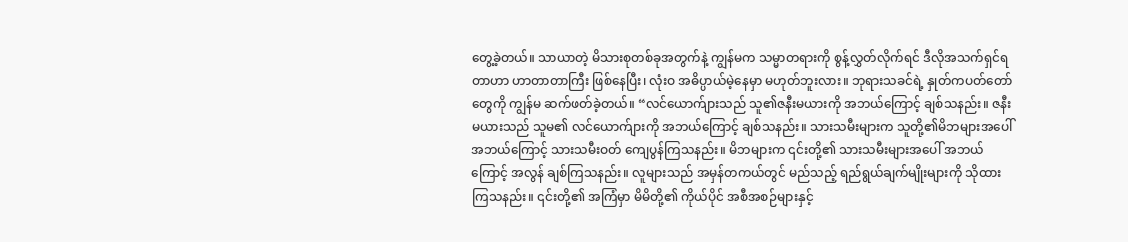တွေ့ခဲ့တယ်။ သာယာတဲ့ မိသားစုတစ်ခုအတွက်နဲ့ ကျွန်မက သမ္မာတရားကို စွန့်လွှတ်လိုက်ရင် ဒီလိုအသက်ရှင်ရတာဟာ ဟာတာတာကြီး ဖြစ်နေပြီး၊ လုံးဝ အဓိပ္ပာယ်မဲ့နေမှာ မဟုတ်ဘူးလား။ ဘုရားသခင်ရဲ့ နှုတ်ကပတ်တော်တွေကို ကျွန်မ ဆက်ဖတ်ခဲ့တယ်။ “လင်ယောက်ျားသည် သူ၏ဇနီးမယားကို အဘယ်ကြောင့် ချစ်သနည်း။ ဇနီးမယားသည် သူမ၏ လင်ယောက်ျားကို အဘယ်ကြောင့် ချစ်သနည်း။ သားသမီးများက သူတို့၏မိဘများအပေါ် အဘယ်ကြောင့် သားသမီးဝတ် ကျေပွန်ကြသနည်း။ မိဘများက ၎င်းတို့၏ သားသမီးများအပေါ် အဘယ်ကြောင့် အလွန် ချစ်ကြသနည်း။ လူများသည် အမှန်တကယ်တွင် မည်သည့် ရည်ရွယ်ချက်မျိုးများကို သိုထားကြသနည်း။ ၎င်းတို့၏ အကြံမှာ မိမိတို့၏ ကိုယ်ပိုင် အစီအစဉ်များနှင့်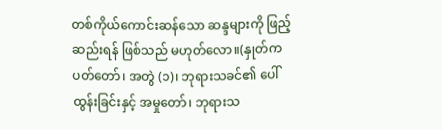တစ်ကိုယ်ကောင်းဆန်သော ဆန္ဒများကို ဖြည့်ဆည်းရန် ဖြစ်သည် မဟုတ်လော။(နှုတ်ကပတ်တော်၊ အတွဲ (၁)၊ ဘုရားသခင်၏ ပေါ်ထွန်းခြင်းနှင့် အမှုတော်၊ ဘုရားသ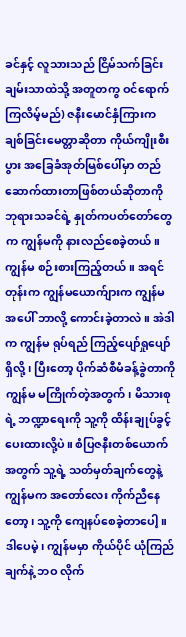ခင်နှင့် လူသားသည် ငြိမ်သက်ခြင်းချမ်းသာထဲသို့ အတူတကွ ဝင်ရောက်ကြလိမ့်မည်) ဇနီးမောင်နှံကြားက ချစ်ခြင်းမေတ္တာဆိုတာ ကိုယ်ကျိုးစီးပွား အခြေခံအုတ်မြစ်ပေါ်မှာ တည်ဆောက်ထားတာဖြစ်တယ်ဆိုတာကို ဘုရားသခင်ရဲ့ နှုတ်ကပတ်တော်တွေက ကျွန်မကို နားလည်စေခဲ့တယ်။ ကျွန်မ စဉ်းစားကြည့်တယ်။ အရင်တုန်းက ကျွန်မယောက်ျားက ကျွန်မအပေါ် ဘာလို့ ကောင်းခဲ့တာလဲ။ အဲဒါက ကျွန်မ ရုပ်ရည် ကြည့်ပျော်ရှုပျော်ရှိလို့၊ ပြီးတော့ ပိုက်ဆံစီမံခန့်ခွဲတာကို ကျွန်မ မကြိုက်တဲ့အတွက်၊ မိသားစုရဲ့ ဘဏ္ဍာရေးကို သူ့ကို ထိန်းချုပ်ခွင့် ပေးထားလို့ပဲ။ စံပြဇနီးတစ်ယောက်အတွက် သူ့ရဲ့ သတ်မှတ်ချက်တွေနဲ့ ကျွန်မက အတော်လေး ကိုက်ညီနေတော့၊ သူ့ကို ကျေနပ်စေခဲ့တာပေါ့။ ဒါပေမဲ့၊ ကျွန်မမှာ ကိုယ်ပိုင် ယုံကြည်ချက်နဲ့ ဘဝ လိုက်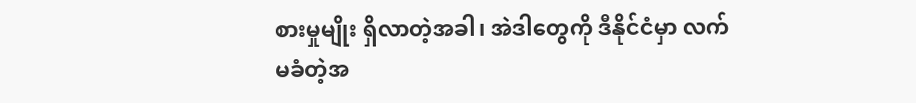စားမှုမျိုး ရှိလာတဲ့အခါ၊ အဲဒါတွေကို ဒီနိုင်ငံမှာ လက်မခံတဲ့အ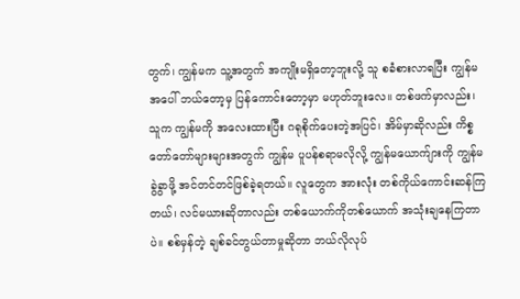တွက်၊ ကျွန်မက သူ့အတွက် အကျိုးမရှိတော့ဘူးလို့ သူ စခံစားလာရပြီး ကျွန်မအပေါ် ဘယ်တော့မှ ပြန်ကောင်းတော့မှာ မဟုတ်ဘူးလေ။ တစ်ဖက်မှာလည်း၊ သူက ကျွန်မကို အလေးထားပြီး ဂရုစိုက်ပေးတဲ့အပြင်၊ အိမ်မှာဆိုလည်း ကိစ္စတော်တော်များများအတွက် ကျွန်မ ပူပန်စရာမလိုလို့ ကျွန်မယောက်ျားကို ကျွန်မ ခွဲခွာဖို့ အင်တင်တင်ဖြစ်ခဲ့ရတယ်။ လူတွေက အားလုံး တစ်ကိုယ်ကောင်းဆန်ကြတယ်၊ လင်မယားဆိုတာလည်း တစ်ယောက်ကိုတစ်ယောက် အသုံးချနေကြတာပဲ။ စစ်မှန်တဲ့ ချစ်ခင်တွယ်တာမှုဆိုတာ ဘယ်လိုလုပ်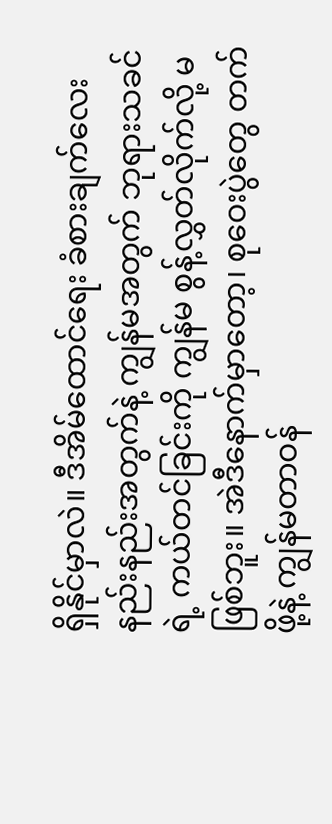ရှိနိုင်မှာလဲ။ ဒီအိမ်ထောင်ရေး ခံစားချက်လေးနည်းနည်းအတွက်နဲ့ ကျွန်မအတွက် ဘုရားသခင်ရဲ့ ကယ်တင်ခြင်းကို ကျွန်မ စွန့်လွှတ်လိုက်လို့ မဖြစ်ဘူး။ အဲဒီနောက်မှာတော့၊ စုဝေးပွဲတွေ တက်ဖို့နဲ့ ကျွန်မတာဝန်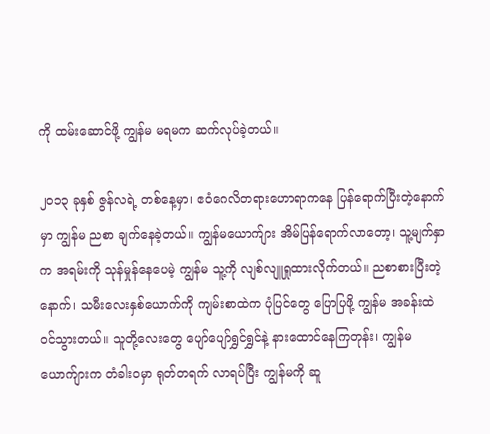ကို ထမ်းဆောင်ဖို့ ကျွန်မ မရမက ဆက်လုပ်ခဲ့တယ်။

၂၀၁၃ ခုနှစ် ဇွန်လရဲ့ တစ်နေ့မှာ၊ ဧဝံဂေလိတရားဟောရာကနေ ပြန်ရောက်ပြီးတဲ့နောက်မှာ ကျွန်မ ညစာ ချက်နေခဲ့တယ်။ ကျွန်မယောက်ျား အိမ်ပြန်ရောက်လာတော့၊ သူ့မျက်နှာက အရမ်းကို သုန်မှုန်နေပေမဲ့ ကျွန်မ သူ့ကို လျစ်လျူရှုထားလိုက်တယ်။ ညစာစားပြီးတဲ့နောက်၊ သမီးလေးနှစ်ယောက်ကို ကျမ်းစာထဲက ပုံပြင်တွေ ပြောပြဖို့ ကျွန်မ အခန်းထဲ ဝင်သွားတယ်။ သူတို့လေးတွေ ပျော်ပျော်ရွှင်ရွှင်နဲ့ နားထောင်နေကြတုန်း၊ ကျွန်မယောက်ျားက တံခါးဝမှာ ရုတ်တရက် လာရပ်ပြီး ကျွန်မကို ဆူ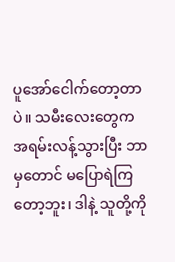ပူအော်ငေါက်တော့တာပဲ။ သမီးလေးတွေက အရမ်းလန့်သွားပြီး ဘာမှတောင် မပြောရဲကြတော့ဘူး၊ ဒါနဲ့ သူတို့ကို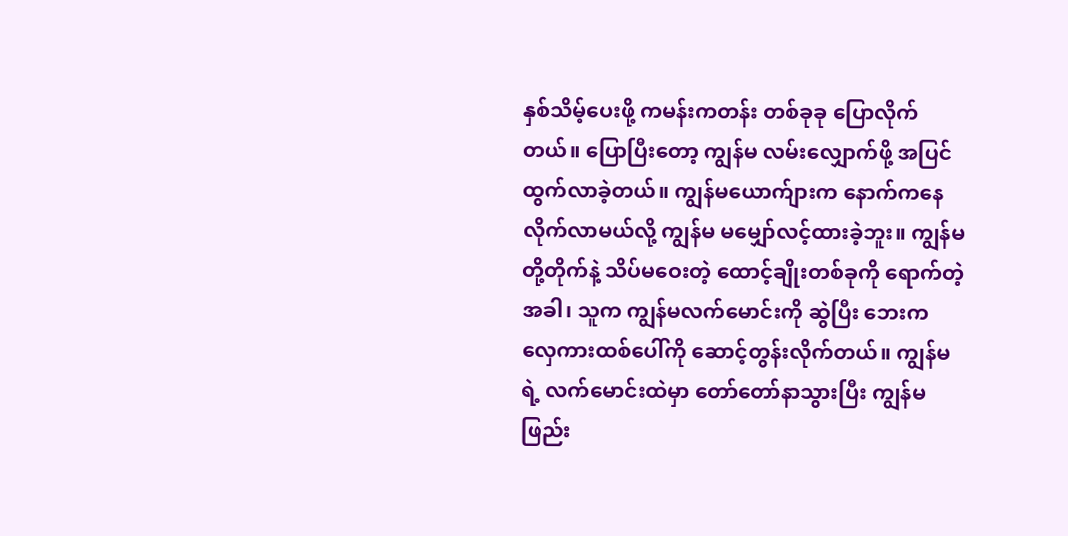နှစ်သိမ့်ပေးဖို့ ကမန်းကတန်း တစ်ခုခု ပြောလိုက်တယ်။ ပြောပြီးတော့ ကျွန်မ လမ်းလျှောက်ဖို့ အပြင်ထွက်လာခဲ့တယ်။ ကျွန်မယောက်ျားက နောက်ကနေ လိုက်လာမယ်လို့ ကျွန်မ မမျှော်လင့်ထားခဲ့ဘူး။ ကျွန်မတို့တိုက်နဲ့ သိပ်မဝေးတဲ့ ထောင့်ချိုးတစ်ခုကို ရောက်တဲ့အခါ၊ သူက ကျွန်မလက်မောင်းကို ဆွဲပြီး ဘေးက လှေကားထစ်ပေါ်ကို ဆောင့်တွန်းလိုက်တယ်။ ကျွန်မရဲ့ လက်မောင်းထဲမှာ တော်တော်နာသွားပြီး ကျွန်မ ဖြည်း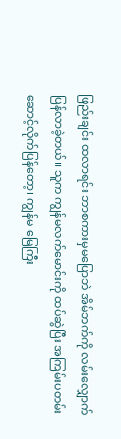ဖြည်းချင်း ထလာရင်း ဘာစကားမှမပြောဘဲ အိမ်ဘက်ကို လမ်းလျှောက်ပြန်လာခဲ့တယ်။ သူက ကျွန်မလက်မောင်းကို ထပ်ဆွဲပြီး အကြမ်းပတမ်း ဆောင့်လိုက်ပြန်တော့၊ ကျွန်မ မြေကြီး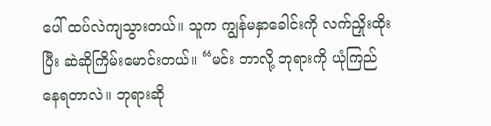ပေါ် ထပ်လဲကျသွားတယ်။ သူက ကျွန်မနှာခေါင်းကို လက်ညှိုးထိုးပြီး ဆဲဆိုကြိမ်းမောင်းတယ်။ “မင်း ဘာလို့ ဘုရားကို ယုံကြည်နေရတာလဲ။ ဘုရားဆို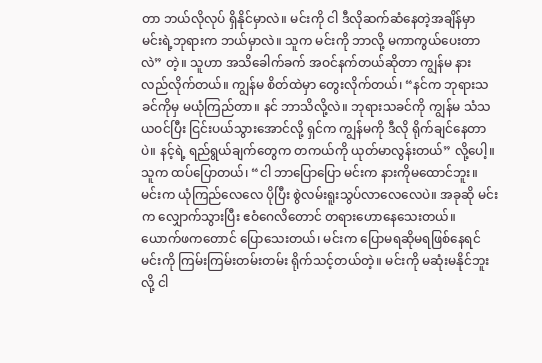တာ ဘယ်လိုလုပ် ရှိနိုင်မှာလဲ။ မင်းကို ငါ ဒီလိုဆက်ဆံနေတဲ့အချိန်မှာ မင်းရဲ့ဘုရားက ဘယ်မှာလဲ။ သူက မင်းကို ဘာလို့ မကာကွယ်ပေးတာလဲ” တဲ့။ သူဟာ အသိခေါက်ခက် အဝင်နက်တယ်ဆိုတာ ကျွန်မ နားလည်လိုက်တယ်။ ကျွန်မ စိတ်ထဲမှာ တွေးလိုက်တယ်၊ “နင်က ဘုရားသခင်ကိုမှ မယုံကြည်တာ။ နင် ဘာသိလို့လဲ။ ဘုရားသခင်ကို ကျွန်မ သံသယဝင်ပြီး ငြင်းပယ်သွားအောင်လို့ ရှင်က ကျွန်မကို ဒီလို ရိုက်ချင်နေတာပဲ။ နင့်ရဲ့ ရည်ရွယ်ချက်တွေက တကယ်ကို ယုတ်မာလွန်းတယ်” လို့ပေါ့။ သူက ထပ်ပြောတယ်၊ “ငါ ဘာပြောပြော မင်းက နားကိုမထောင်ဘူး။ မင်းက ယုံကြည်လေလေ ပိုပြီး စွဲလမ်းရူးသွပ်လာလေလေပဲ။ အခုဆို မင်းက လျှောက်သွားပြီး ဧဝံဂေလိတောင် တရားဟောနေသေးတယ်။ ယောက်ဖကတောင် ပြောသေးတယ်၊ မင်းက ပြောမရဆိုမရဖြစ်နေရင် မင်းကို ကြမ်းကြမ်းတမ်းတမ်း ရိုက်သင့်တယ်တဲ့။ မင်းကို မဆုံးမနိုင်ဘူးလို့ ငါ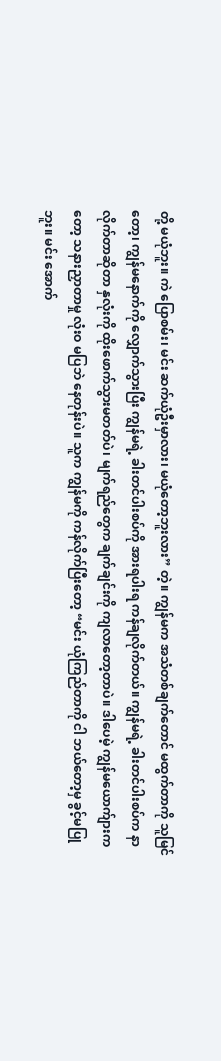တို့ မယုံဘူး။ ကဲ ပြောစမ်း၊ မင်း ဆက်ယုံဦးမှာလား၊ မယုံတော့ဘူးလား” တဲ့။ ကျွန်မက အသံတစ်ချက်တောင် မထွက်တာကို သူမြင်တော့၊ ကျွန်မနောက်ကို လျှောက်သွားပြီး ကျွန်မရဲ့ ခါးတင်ပါးစပ်ကို အားရပါးရ ကန်ချလိုက်တယ်။ ကျွန်မရဲ့ ခါးတင်ပါးစပ်က နာလိုက်တာဆိုတာ နှလုံးကို ထိုးဖောက်သွားမတတ်ပဲ၊ မျက်ရည်တွေက ချက်ချင်းကို ကျလာတော့တာပဲ။ ဒါပေမဲ့ ကျွန်မယောက်ျားကတော့ သနားညှာတာမှု လုံးဝ မပြဘဲ နေတုန်းပဲ။ သူက ကျွန်မကို ကန်လိုက်ပြီးတော့ “မင်း ယုံကြည်တာကို ငါ ဘယ်တော့မှ ခွင့်မပြုဘူး။ မင်း အောက်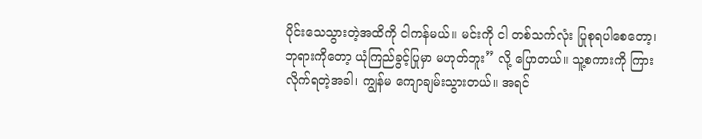ပိုင်းသေသွားတဲ့အထိကို ငါကန်မယ်။ မင်းကို ငါ တစ်သက်လုံး ပြုစုရပါစေတော့၊ ဘုရားကိုတော့ ယုံကြည်ခွင့်ပြုမှာ မဟုတ်ဘူး” လို့ ပြောတယ်။ သူ့စကားကို ကြားလိုက်ရတဲ့အခါ၊ ကျွန်မ ကျောချမ်းသွားတယ်။ အရင်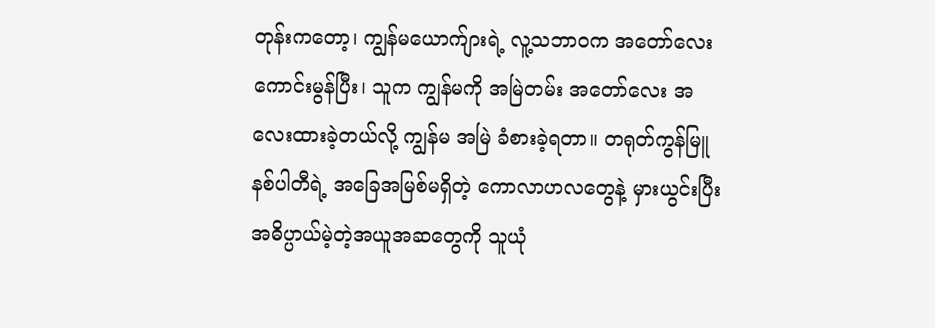တုန်းကတော့၊ ကျွန်မယောက်ျားရဲ့ လူ့သဘာဝက အတော်လေး ကောင်းမွန်ပြီး၊ သူက ကျွန်မကို အမြဲတမ်း အတော်လေး အလေးထားခဲ့တယ်လို့ ကျွန်မ အမြဲ ခံစားခဲ့ရတာ။ တရုတ်ကွန်မြူနစ်ပါတီရဲ့ အခြေအမြစ်မရှိတဲ့ ကောလာဟလတွေနဲ့ မှားယွင်းပြီး အဓိပ္ပာယ်မဲ့တဲ့အယူအဆတွေကို သူယုံ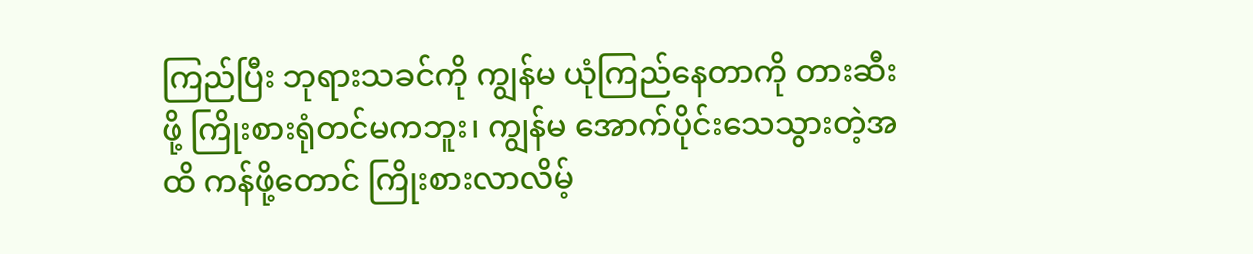ကြည်ပြီး ဘုရားသခင်ကို ကျွန်မ ယုံကြည်နေတာကို တားဆီးဖို့ ကြိုးစားရုံတင်မကဘူး၊ ကျွန်မ အောက်ပိုင်းသေသွားတဲ့အထိ ကန်ဖို့တောင် ကြိုးစားလာလိမ့်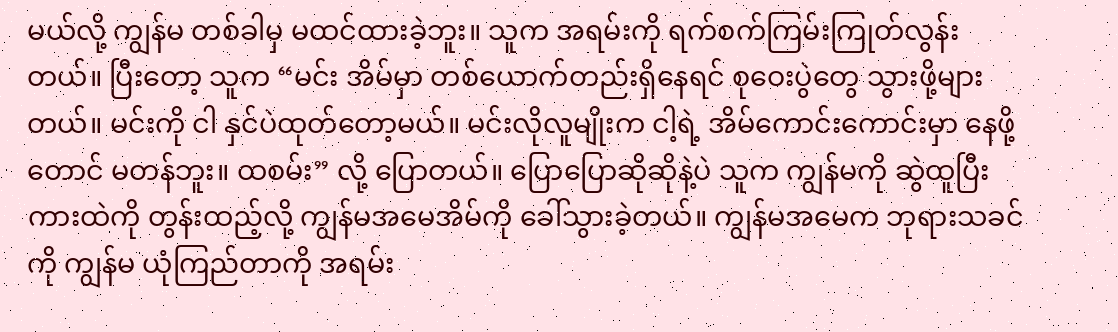မယ်လို့ ကျွန်မ တစ်ခါမှ မထင်ထားခဲ့ဘူး။ သူက အရမ်းကို ရက်စက်ကြမ်းကြုတ်လွန်းတယ်။ ပြီးတော့ သူက “မင်း အိမ်မှာ တစ်ယောက်တည်းရှိနေရင် စုဝေးပွဲတွေ သွားဖို့များတယ်။ မင်းကို ငါ နှင်ပဲထုတ်တော့မယ်။ မင်းလိုလူမျိုးက ငါ့ရဲ့ အိမ်ကောင်းကောင်းမှာ နေဖို့တောင် မတန်ဘူး။ ထစမ်း” လို့ ပြောတယ်။ ပြောပြောဆိုဆိုနဲ့ပဲ သူက ကျွန်မကို ဆွဲထူပြီး ကားထဲကို တွန်းထည့်လို့ ကျွန်မအမေအိမ်ကို ခေါ်သွားခဲ့တယ်။ ကျွန်မအမေက ဘုရားသခင်ကို ကျွန်မ ယုံကြည်တာကို အရမ်း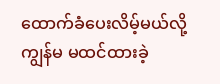ထောက်ခံပေးလိမ့်မယ်လို့ ကျွန်မ မထင်ထားခဲ့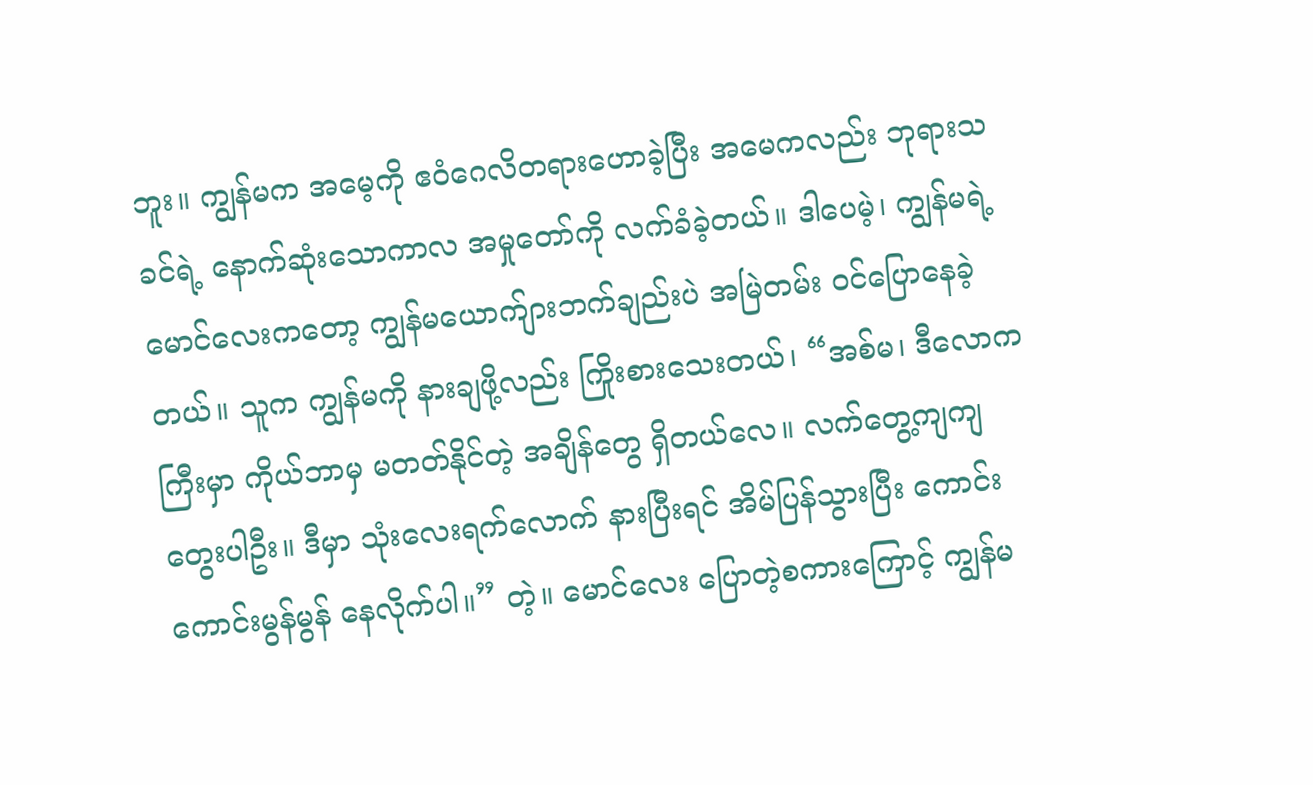ဘူး။ ကျွန်မက အမေ့ကို ဧဝံဂေလိတရားဟောခဲ့ပြီး အမေကလည်း ဘုရားသခင်ရဲ့ နောက်ဆုံးသောကာလ အမှုတော်ကို လက်ခံခဲ့တယ်။ ဒါပေမဲ့၊ ကျွန်မရဲ့ မောင်လေးကတော့ ကျွန်မယောက်ျားဘက်ချည်းပဲ အမြဲတမ်း ဝင်ပြောနေခဲ့တယ်။ သူက ကျွန်မကို နားချဖို့လည်း ကြိုးစားသေးတယ်၊ “အစ်မ၊ ဒီလောကကြီးမှာ ကိုယ်ဘာမှ မတတ်နိုင်တဲ့ အချိန်တွေ ရှိတယ်လေ။ လက်တွေ့ကျကျ တွေးပါဦး။ ဒီမှာ သုံးလေးရက်လောက် နားပြီးရင် အိမ်ပြန်သွားပြီး ကောင်းကောင်းမွန်မွန် နေလိုက်ပါ။” တဲ့။ မောင်လေး ပြောတဲ့စကားကြောင့် ကျွန်မ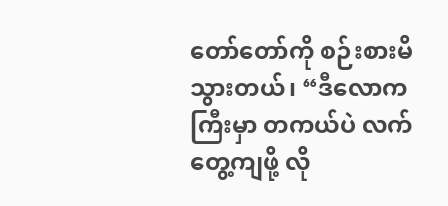တော်တော်ကို စဉ်းစားမိသွားတယ်၊ “ဒီလောကကြီးမှာ တကယ်ပဲ လက်တွေ့ကျဖို့ လို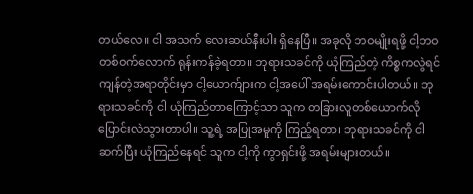တယ်လေ။ ငါ အသက် လေးဆယ်နီးပါး ရှိနေပြီ။ အခုလို ဘဝမျိုးရဖို့ ငါ့ဘဝတစ်ဝက်လောက် ရုန်းကန်ခဲ့ရတာ။ ဘုရားသခင်ကို ယုံကြည်တဲ့ ကိစ္စကလွဲရင် ကျန်တဲ့အရာတိုင်းမှာ ငါ့ယောက်ျားက ငါ့အပေါ် အရမ်းကောင်းပါတယ်။ ဘုရားသခင်ကို ငါ ယုံကြည်တာကြောင့်သာ သူက တခြားလူတစ်ယောက်လို ပြောင်းလဲသွားတာပါ။ သူ့ရဲ့ အပြုအမူကို ကြည့်ရတာ၊ ဘုရားသခင်ကို ငါ ဆက်ပြီး ယုံကြည်နေရင် သူက ငါ့ကို ကွာရှင်းဖို့ အရမ်းများတယ်။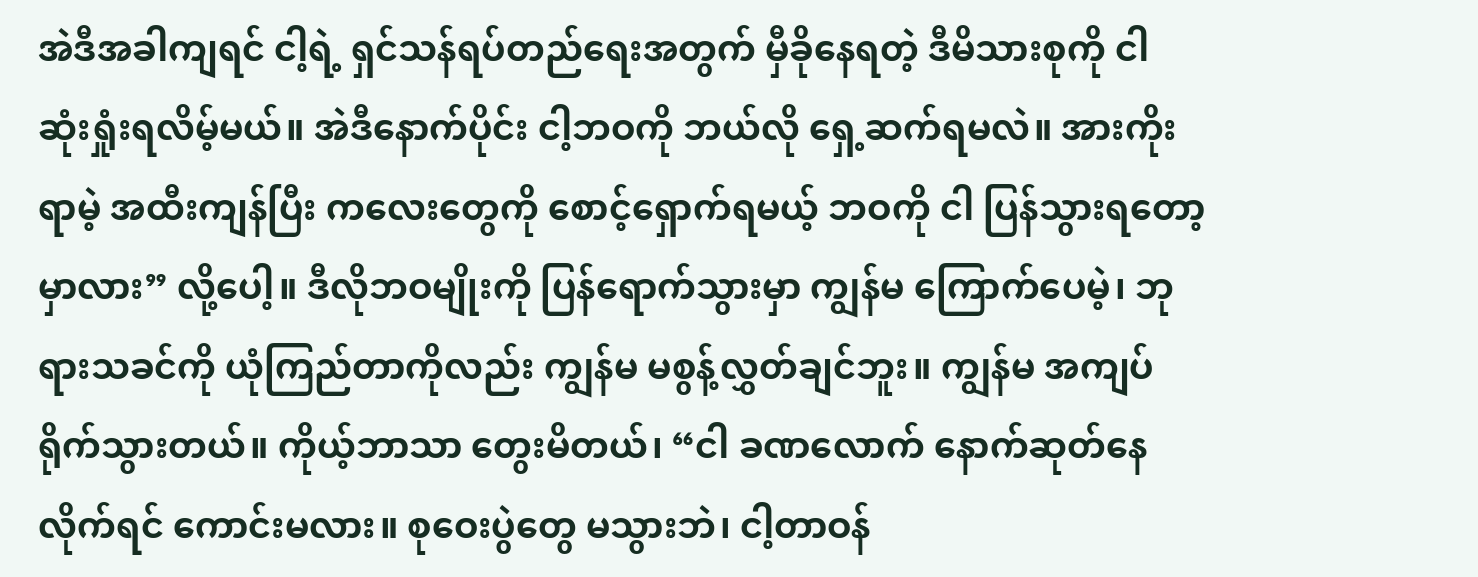အဲဒီအခါကျရင် ငါ့ရဲ့ ရှင်သန်ရပ်တည်ရေးအတွက် မှီခိုနေရတဲ့ ဒီမိသားစုကို ငါ ဆုံးရှုံးရလိမ့်မယ်။ အဲဒီနောက်ပိုင်း ငါ့ဘဝကို ဘယ်လို ရှေ့ဆက်ရမလဲ။ အားကိုးရာမဲ့ အထီးကျန်ပြီး ကလေးတွေကို စောင့်ရှောက်ရမယ့် ဘဝကို ငါ ပြန်သွားရတော့မှာလား” လို့ပေါ့။ ဒီလိုဘဝမျိုးကို ပြန်ရောက်သွားမှာ ကျွန်မ ကြောက်ပေမဲ့၊ ဘုရားသခင်ကို ယုံကြည်တာကိုလည်း ကျွန်မ မစွန့်လွှတ်ချင်ဘူး။ ကျွန်မ အကျပ်ရိုက်သွားတယ်။ ကိုယ့်ဘာသာ တွေးမိတယ်၊ “ငါ ခဏလောက် နောက်ဆုတ်နေလိုက်ရင် ကောင်းမလား။ စုဝေးပွဲတွေ မသွားဘဲ၊ ငါ့တာဝန်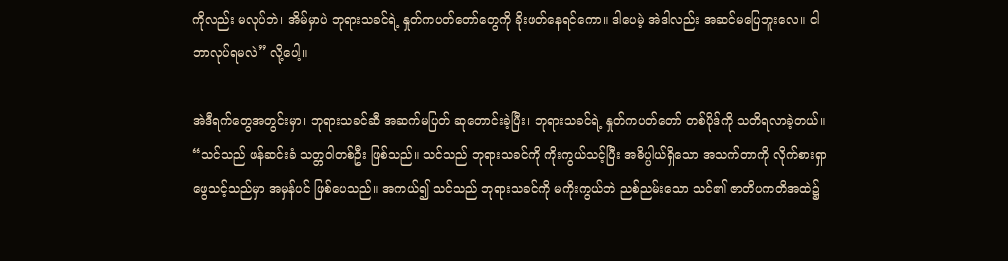ကိုလည်း မလုပ်ဘဲ၊ အိမ်မှာပဲ ဘုရားသခင်ရဲ့ နှုတ်ကပတ်တော်တွေကို ခိုးဖတ်နေရင်ကော။ ဒါပေမဲ့ အဲဒါလည်း အဆင်မပြေဘူးလေ။ ငါ ဘာလုပ်ရမလဲ” လို့ပေါ့။

အဲဒီရက်တွေအတွင်းမှာ၊ ဘုရားသခင်ဆီ အဆက်မပြတ် ဆုတောင်းခဲ့ပြီး၊ ဘုရားသခင်ရဲ့ နှုတ်ကပတ်တော် တစ်ပိုဒ်ကို သတိရလာခဲ့တယ်။ “သင်သည် ဖန်ဆင်းခံ သတ္တဝါတစ်ဦး ဖြစ်သည်။ သင်သည် ဘုရားသခင်ကို ကိုးကွယ်သင့်ပြီး အဓိပ္ပါယ်ရှိသော အသက်တာကို လိုက်စားရှာဖွေသင့်သည်မှာ အမှန်ပင် ဖြစ်ပေသည်။ အကယ်၍ သင်သည် ဘုရားသခင်ကို မကိုးကွယ်ဘဲ ညစ်ညမ်းသော သင်၏ ဇာတိပကတိအထဲ၌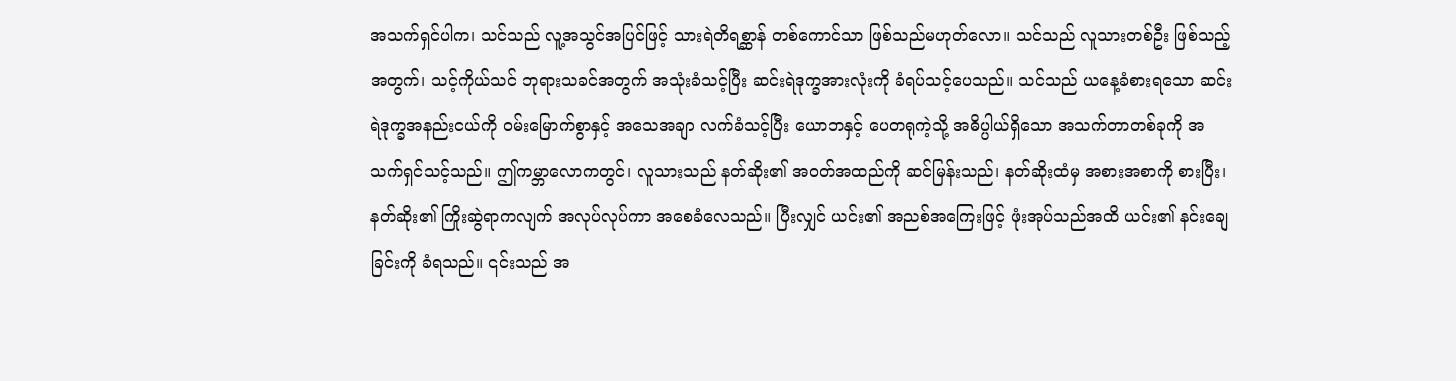အသက်ရှင်ပါက၊ သင်သည် လူ့အသွင်အပြင်ဖြင့် သားရဲတိရစ္ဆာန် တစ်ကောင်သာ ဖြစ်သည်မဟုတ်လော။ သင်သည် လူသားတစ်ဦး ဖြစ်သည့်အတွက်၊ သင့်ကိုယ်သင် ဘုရားသခင်အတွက် အသုံးခံသင့်ပြီး ဆင်းရဲဒုက္ခအားလုံးကို ခံရပ်သင့်ပေသည်။ သင်သည် ယနေ့ခံစားရသော ဆင်းရဲဒုက္ခအနည်းငယ်ကို ဝမ်းမြောက်စွာနှင့် အသေအချာ လက်ခံသင့်ပြီး ယောဘနှင့် ပေတရုကဲ့သို့ အဓိပ္ပါယ်ရှိသော အသက်တာတစ်ခုကို အသက်ရှင်သင့်သည်။ ဤကမ္ဘာလောကတွင်၊ လူသားသည် နတ်ဆိုး၏ အဝတ်အထည်ကို ဆင်မြန်းသည်၊ နတ်ဆိုးထံမှ အစားအစာကို စားပြီး၊ နတ်ဆိုး၏ ကြိုးဆွဲရာကလျက် အလုပ်လုပ်ကာ အစေခံလေသည်။ ပြီးလျှင် ယင်း၏ အညစ်အကြေးဖြင့် ဖုံးအုပ်သည်အထိ ယင်း၏ နင်းချေခြင်းကို ခံရသည်။ ၎င်းသည် အ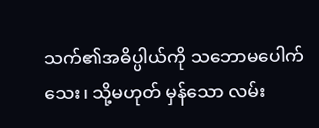သက်၏အဓိပ္ပါယ်ကို သဘောမပေါက်သေး၊ သို့မဟုတ် မှန်သော လမ်း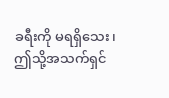ခရီးကို မရရှိသေး၊ ဤသို့အသက်ရှင်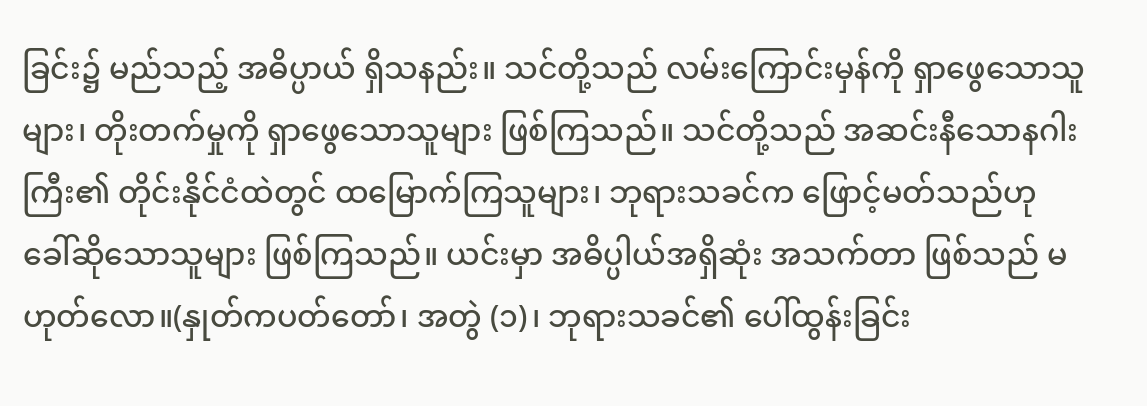ခြင်း၌ မည်သည့် အဓိပ္ပာယ် ရှိသနည်း။ သင်တို့သည် လမ်းကြောင်းမှန်ကို ရှာဖွေသောသူများ၊ တိုးတက်မှုကို ရှာဖွေသောသူများ ဖြစ်ကြသည်။ သင်တို့သည် အဆင်းနီသောနဂါးကြီး၏ တိုင်းနိုင်ငံထဲတွင် ထမြောက်ကြသူများ၊ ဘုရားသခင်က ဖြောင့်မတ်သည်ဟု ခေါ်ဆိုသောသူများ ဖြစ်ကြသည်။ ယင်းမှာ အဓိပ္ပါယ်အရှိဆုံး အသက်တာ ဖြစ်သည် မဟုတ်လော။(နှုတ်ကပတ်တော်၊ အတွဲ (၁)၊ ဘုရားသခင်၏ ပေါ်ထွန်းခြင်း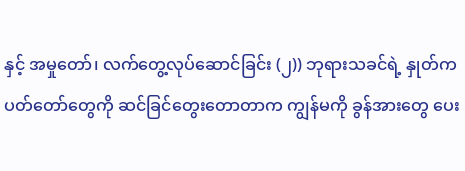နှင့် အမှုတော်၊ လက်တွေ့လုပ်ဆောင်ခြင်း (၂)) ဘုရားသခင်ရဲ့ နှုတ်ကပတ်တော်တွေကို ဆင်ခြင်တွေးတောတာက ကျွန်မကို ခွန်အားတွေ ပေး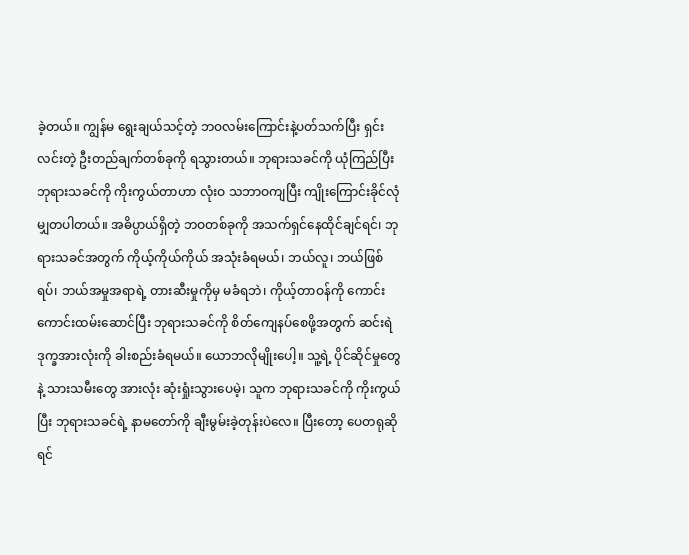ခဲ့တယ်။ ကျွန်မ ရွေးချယ်သင့်တဲ့ ဘဝလမ်းကြောင်းနဲ့ပတ်သက်ပြီး ရှင်းလင်းတဲ့ ဦးတည်ချက်တစ်ခုကို ရသွားတယ်။ ဘုရားသခင်ကို ယုံကြည်ပြီး ဘုရားသခင်ကို ကိုးကွယ်တာဟာ လုံးဝ သဘာဝကျပြီး ကျိုးကြောင်းခိုင်လုံမျှတပါတယ်။ အဓိပ္ပာယ်ရှိတဲ့ ဘဝတစ်ခုကို အသက်ရှင်နေထိုင်ချင်ရင်၊ ဘုရားသခင်အတွက် ကိုယ့်ကိုယ်ကိုယ် အသုံးခံရမယ်၊ ဘယ်လူ၊ ဘယ်ဖြစ်ရပ်၊ ဘယ်အမှုအရာရဲ့ တားဆီးမှုကိုမှ မခံရဘဲ၊ ကိုယ့်တာဝန်ကို ကောင်းကောင်းထမ်းဆောင်ပြီး ဘုရားသခင်ကို စိတ်ကျေနပ်စေဖို့အတွက် ဆင်းရဲဒုက္ခအားလုံးကို ခါးစည်းခံရမယ်။ ယောဘလိုမျိုးပေါ့။ သူ့ရဲ့ ပိုင်ဆိုင်မှုတွေနဲ့ သားသမီးတွေ အားလုံး ဆုံးရှုံးသွားပေမဲ့၊ သူက ဘုရားသခင်ကို ကိုးကွယ်ပြီး ဘုရားသခင်ရဲ့ နာမတော်ကို ချီးမွမ်းခဲ့တုန်းပဲလေ။ ပြီးတော့ ပေတရုဆိုရင်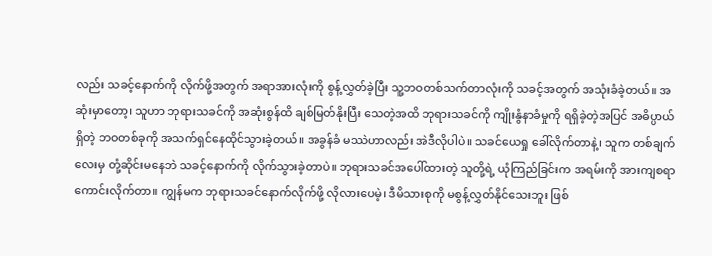လည်း သခင့်နောက်ကို လိုက်ဖို့အတွက် အရာအားလုံးကို စွန့်လွှတ်ခဲ့ပြီး သူ့ဘဝတစ်သက်တာလုံးကို သခင့်အတွက် အသုံးခံခဲ့တယ်။ အဆုံးမှာတော့၊ သူဟာ ဘုရားသခင်ကို အဆုံးစွန်ထိ ချစ်မြတ်နိုးပြီး သေတဲ့အထိ ဘုရားသခင်ကို ကျိုးနွံနာခံမှုကို ရရှိခဲ့တဲ့အပြင် အဓိပ္ပာယ်ရှိတဲ့ ဘဝတစ်ခုကို အသက်ရှင်နေထိုင်သွားခဲ့တယ်။ အခွန်ခံ မဿဲဟာလည်း အဲဒီလိုပါပဲ။ သခင်ယေရှု ခေါ်လိုက်တာနဲ့၊ သူက တစ်ချက်လေးမှ တုံ့ဆိုင်းမနေဘဲ သခင့်နောက်ကို လိုက်သွားခဲ့တာပဲ။ ဘုရားသခင်အပေါ်ထားတဲ့ သူတို့ရဲ့ ယုံကြည်ခြင်းက အရမ်းကို အားကျစရာကောင်းလိုက်တာ။ ကျွန်မက ဘုရားသခင်နောက်လိုက်ဖို့ လိုလားပေမဲ့၊ ဒီမိသားစုကို မစွန့်လွှတ်နိုင်သေးဘူး ဖြစ်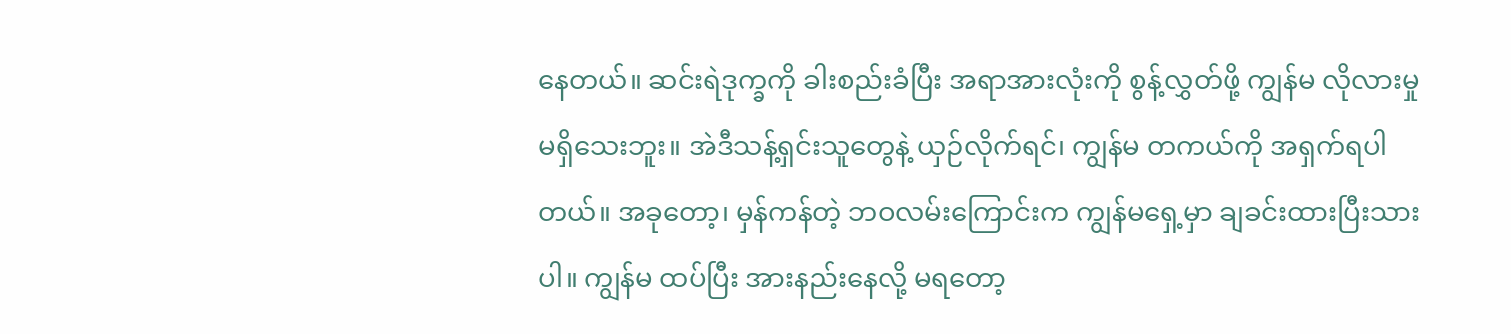နေတယ်။ ဆင်းရဲဒုက္ခကို ခါးစည်းခံပြီး အရာအားလုံးကို စွန့်လွှတ်ဖို့ ကျွန်မ လိုလားမှု မရှိသေးဘူး။ အဲဒီသန့်ရှင်းသူတွေနဲ့ ယှဉ်လိုက်ရင်၊ ကျွန်မ တကယ်ကို အရှက်ရပါတယ်။ အခုတော့၊ မှန်ကန်တဲ့ ဘဝလမ်းကြောင်းက ကျွန်မရှေ့မှာ ချခင်းထားပြီးသားပါ။ ကျွန်မ ထပ်ပြီး အားနည်းနေလို့ မရတော့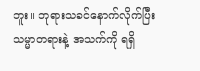ဘူး။ ဘုရားသခင်နောက်လိုက်ပြီး သမ္မာတရားနဲ့ အသက်ကို ရရှိ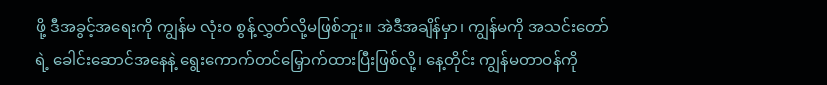ဖို့ ဒီအခွင့်အရေးကို ကျွန်မ လုံးဝ စွန့်လွှတ်လို့မဖြစ်ဘူး။ အဲဒီအချိန်မှာ၊ ကျွန်မကို အသင်းတော်ရဲ့ ခေါင်းဆောင်အနေနဲ့ ရွေးကောက်တင်မြှောက်ထားပြီးဖြစ်လို့၊ နေ့တိုင်း ကျွန်မတာဝန်ကို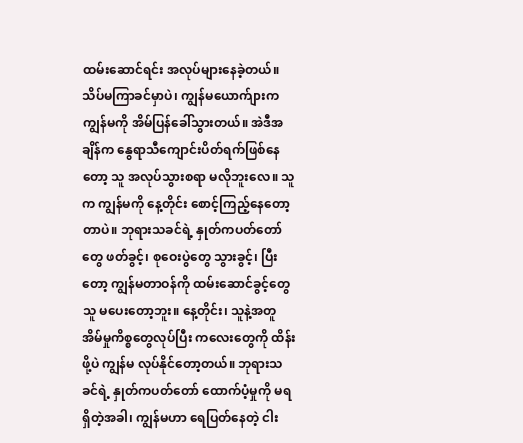ထမ်းဆောင်ရင်း အလုပ်များနေခဲ့တယ်။ သိပ်မကြာခင်မှာပဲ၊ ကျွန်မယောက်ျားက ကျွန်မကို အိမ်ပြန်ခေါ်သွားတယ်။ အဲဒီအချိန်က နွေရာသီကျောင်းပိတ်ရက်ဖြစ်နေတော့ သူ အလုပ်သွားစရာ မလိုဘူးလေ။ သူက ကျွန်မကို နေ့တိုင်း စောင့်ကြည့်နေတော့တာပဲ။ ဘုရားသခင်ရဲ့ နှုတ်ကပတ်တော်တွေ ဖတ်ခွင့်၊ စုဝေးပွဲတွေ သွားခွင့်၊ ပြီးတော့ ကျွန်မတာဝန်ကို ထမ်းဆောင်ခွင့်တွေ သူ မပေးတော့ဘူး။ နေ့တိုင်း၊ သူနဲ့အတူ အိမ်မှုကိစ္စတွေလုပ်ပြီး ကလေးတွေကို ထိန်းဖို့ပဲ ကျွန်မ လုပ်နိုင်တော့တယ်။ ဘုရားသခင်ရဲ့ နှုတ်ကပတ်တော် ထောက်ပံ့မှုကို မရရှိတဲ့အခါ၊ ကျွန်မဟာ ရေပြတ်နေတဲ့ ငါး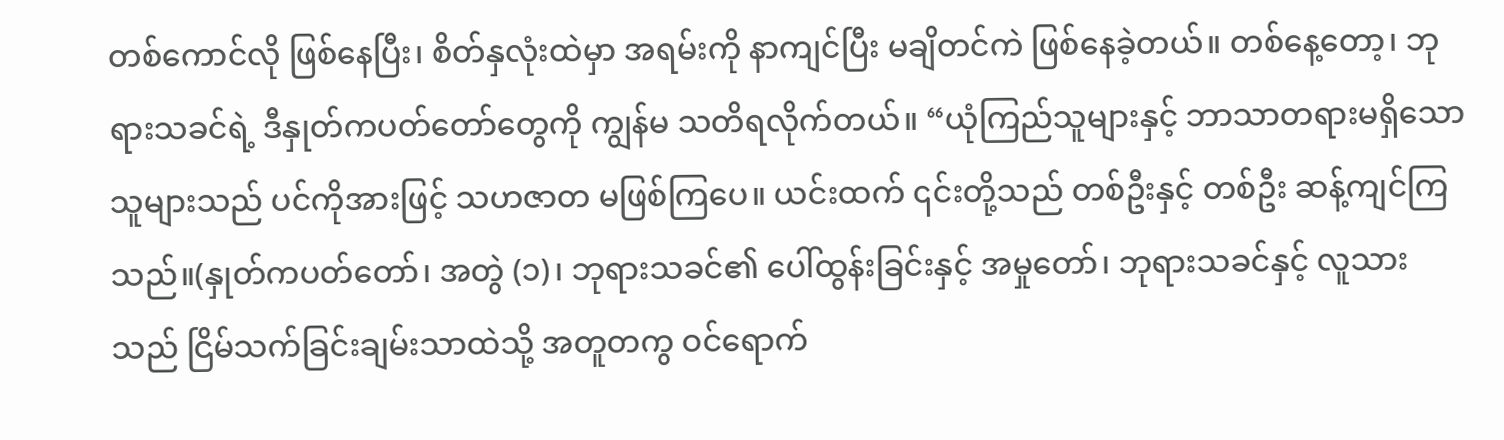တစ်ကောင်လို ဖြစ်နေပြီး၊ စိတ်နှလုံးထဲမှာ အရမ်းကို နာကျင်ပြီး မချိတင်ကဲ ဖြစ်နေခဲ့တယ်။ တစ်နေ့တော့၊ ဘုရားသခင်ရဲ့ ဒီနှုတ်ကပတ်တော်တွေကို ကျွန်မ သတိရလိုက်တယ်။ “ယုံကြည်သူများနှင့် ဘာသာတရားမရှိသောသူများသည် ပင်ကိုအားဖြင့် သဟဇာတ မဖြစ်ကြပေ။ ယင်းထက် ၎င်းတို့သည် တစ်ဦးနှင့် တစ်ဦး ဆန့်ကျင်ကြသည်။(နှုတ်ကပတ်တော်၊ အတွဲ (၁)၊ ဘုရားသခင်၏ ပေါ်ထွန်းခြင်းနှင့် အမှုတော်၊ ဘုရားသခင်နှင့် လူသားသည် ငြိမ်သက်ခြင်းချမ်းသာထဲသို့ အတူတကွ ဝင်ရောက်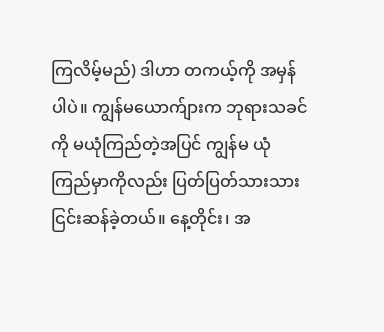ကြလိမ့်မည်) ဒါဟာ တကယ့်ကို အမှန်ပါပဲ။ ကျွန်မယောက်ျားက ဘုရားသခင်ကို မယုံကြည်တဲ့အပြင် ကျွန်မ ယုံကြည်မှာကိုလည်း ပြတ်ပြတ်သားသား ငြင်းဆန်ခဲ့တယ်။ နေ့တိုင်း၊ အ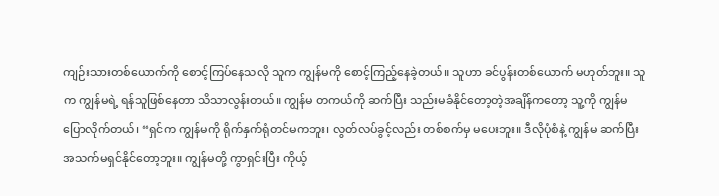ကျဉ်းသားတစ်ယောက်ကို စောင့်ကြပ်နေသလို သူက ကျွန်မကို စောင့်ကြည့်နေခဲ့တယ်။ သူဟာ ခင်ပွန်းတစ်ယောက် မဟုတ်ဘူး။ သူက ကျွန်မရဲ့ ရန်သူဖြစ်နေတာ သိသာလွန်းတယ်။ ကျွန်မ တကယ်ကို ဆက်ပြီး သည်းမခံနိုင်တော့တဲ့အချိန်ကတော့ သူ့ကို ကျွန်မ ပြောလိုက်တယ်၊ “ရှင်က ကျွန်မကို ရိုက်နှက်ရုံတင်မကဘူး၊ လွတ်လပ်ခွင့်လည်း တစ်စက်မှ မပေးဘူး။ ဒီလိုပုံစံနဲ့ ကျွန်မ ဆက်ပြီး အသက်မရှင်နိုင်တော့ဘူး။ ကျွန်မတို့ ကွာရှင်းပြီး ကိုယ့်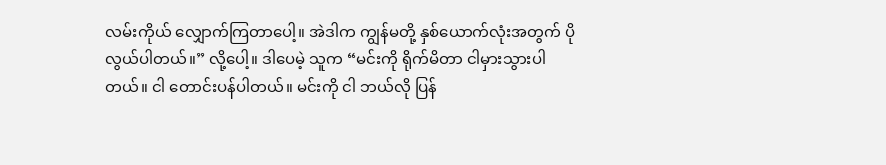လမ်းကိုယ် လျှောက်ကြတာပေါ့။ အဲဒါက ကျွန်မတို့ နှစ်ယောက်လုံးအတွက် ပိုလွယ်ပါတယ်။” လို့ပေါ့။ ဒါပေမဲ့ သူက “မင်းကို ရိုက်မိတာ ငါမှားသွားပါတယ်။ ငါ တောင်းပန်ပါတယ်။ မင်းကို ငါ ဘယ်လို ပြန်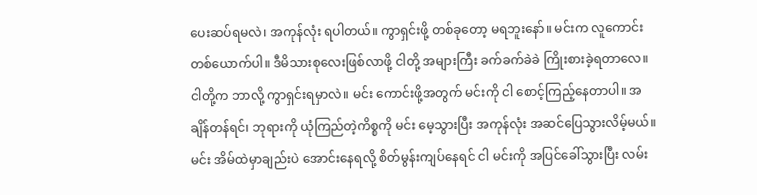ပေးဆပ်ရမလဲ၊ အကုန်လုံး ရပါတယ်။ ကွာရှင်းဖို့ တစ်ခုတော့ မရဘူးနော်။ မင်းက လူကောင်းတစ်ယောက်ပါ။ ဒီမိသားစုလေးဖြစ်လာဖို့ ငါတို့ အများကြီး ခက်ခက်ခဲခဲ ကြိုးစားခဲ့ရတာလေ။ ငါတို့က ဘာလို့ ကွာရှင်းရမှာလဲ။ မင်း ကောင်းဖို့အတွက် မင်းကို ငါ စောင့်ကြည့်နေတာပါ။ အချိန်တန်ရင်၊ ဘုရားကို ယုံကြည်တဲ့ကိစ္စကို မင်း မေ့သွားပြီး အကုန်လုံး အဆင်ပြေသွားလိမ့်မယ်။ မင်း အိမ်ထဲမှာချည်းပဲ အောင်းနေရလို့ စိတ်မွန်းကျပ်နေရင် ငါ မင်းကို အပြင်ခေါ်သွားပြီး လမ်း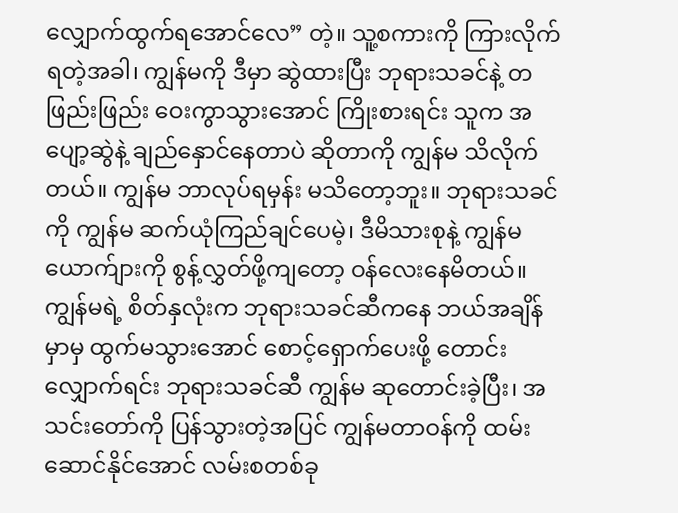လျှောက်ထွက်ရအောင်လေ” တဲ့။ သူ့စကားကို ကြားလိုက်ရတဲ့အခါ၊ ကျွန်မကို ဒီမှာ ဆွဲထားပြီး ဘုရားသခင်နဲ့ တဖြည်းဖြည်း ဝေးကွာသွားအောင် ကြိုးစားရင်း သူက အပျော့ဆွဲနဲ့ ချည်နှောင်နေတာပဲ ဆိုတာကို ကျွန်မ သိလိုက်တယ်။ ကျွန်မ ဘာလုပ်ရမှန်း မသိတော့ဘူး။ ဘုရားသခင်ကို ကျွန်မ ဆက်ယုံကြည်ချင်ပေမဲ့၊ ဒီမိသားစုနဲ့ ကျွန်မယောက်ျားကို စွန့်လွှတ်ဖို့ကျတော့ ဝန်လေးနေမိတယ်။ ကျွန်မရဲ့ စိတ်နှလုံးက ဘုရားသခင်ဆီကနေ ဘယ်အချိန်မှာမှ ထွက်မသွားအောင် စောင့်ရှောက်ပေးဖို့ တောင်းလျှောက်ရင်း ဘုရားသခင်ဆီ ကျွန်မ ဆုတောင်းခဲ့ပြီး၊ အသင်းတော်ကို ပြန်သွားတဲ့အပြင် ကျွန်မတာဝန်ကို ထမ်းဆောင်နိုင်အောင် လမ်းစတစ်ခု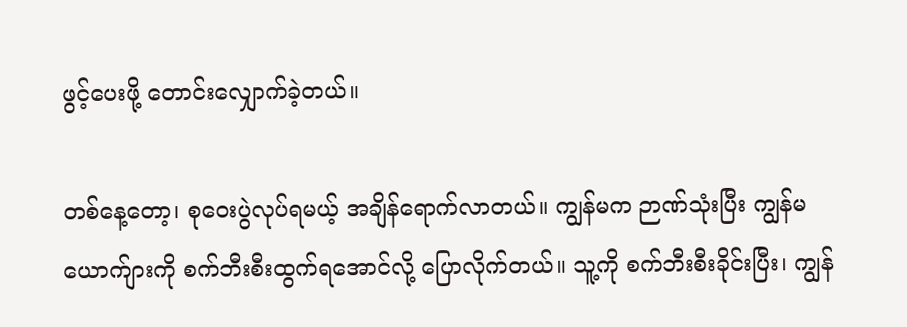ဖွင့်ပေးဖို့ တောင်းလျှောက်ခဲ့တယ်။

တစ်နေ့တော့၊ စုဝေးပွဲလုပ်ရမယ့် အချိန်ရောက်လာတယ်။ ကျွန်မက ဉာဏ်သုံးပြီး ကျွန်မယောက်ျားကို စက်ဘီးစီးထွက်ရအောင်လို့ ပြောလိုက်တယ်။ သူ့ကို စက်ဘီးစီးခိုင်းပြီး၊ ကျွန်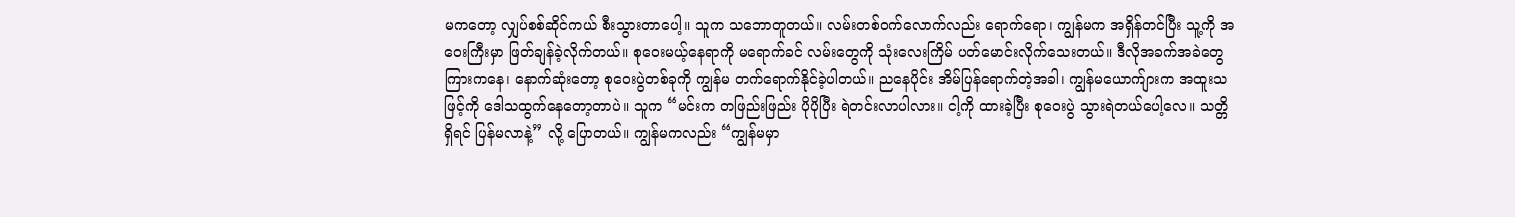မကတော့ လျှပ်စစ်ဆိုင်ကယ် စီးသွားတာပေါ့။ သူက သဘောတူတယ်။ လမ်းတစ်ဝက်လောက်လည်း ရောက်ရော၊ ကျွန်မက အရှိန်တင်ပြီး သူ့ကို အဝေးကြီးမှာ ဖြတ်ချန်ခဲ့လိုက်တယ်။ စုဝေးမယ့်နေရာကို မရောက်ခင် လမ်းတွေကို သုံးလေးကြိမ် ပတ်မောင်းလိုက်သေးတယ်။ ဒီလိုအခက်အခဲတွေကြားကနေ၊ နောက်ဆုံးတော့ စုဝေးပွဲတစ်ခုကို ကျွန်မ တက်ရောက်နိုင်ခဲ့ပါတယ်။ ညနေပိုင်း အိမ်ပြန်ရောက်တဲ့အခါ၊ ကျွန်မယောက်ျားက အထူးသဖြင့်ကို ဒေါသထွက်နေတော့တာပဲ။ သူက “မင်းက တဖြည်းဖြည်း ပိုပိုပြီး ရဲတင်းလာပါလား။ ငါ့ကို ထားခဲ့ပြီး စုဝေးပွဲ သွားရဲတယ်ပေါ့လေ။ သတ္တိရှိရင် ပြန်မလာနဲ့” လို့ ပြောတယ်။ ကျွန်မကလည်း “ကျွန်မမှာ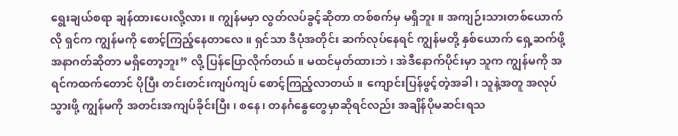ရွေးချယ်စရာ ချန်ထားပေးလို့လား။ ကျွန်မမှာ လွတ်လပ်ခွင့်ဆိုတာ တစ်စက်မှ မရှိဘူး။ အကျဉ်းသားတစ်ယောက်လို ရှင်က ကျွန်မကို စောင့်ကြည့်နေတာလေ။ ရှင်သာ ဒီပုံအတိုင်း ဆက်လုပ်နေရင် ကျွန်မတို့ နှစ်ယောက် ရှေ့ဆက်ဖို့ အနာဂတ်ဆိုတာ မရှိတော့ဘူး” လို့ ပြန်ပြောလိုက်တယ်။ မထင်မှတ်ထားဘဲ၊ အဲဒီနောက်ပိုင်းမှာ သူက ကျွန်မကို အရင်ကထက်တောင် ပိုပြီး တင်းတင်းကျပ်ကျပ် စောင့်ကြည့်လာတယ်။ ကျောင်းပြန်ဖွင့်တဲ့အခါ၊ သူနဲ့အတူ အလုပ်သွားဖို့ ကျွန်မကို အတင်းအကျပ်ခိုင်းပြီး၊ စနေ၊ တနင်္ဂနွေတွေမှာဆိုရင်လည်း အချိန်ပိုမဆင်းရသ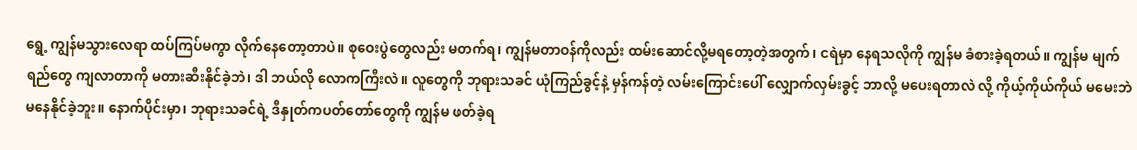ရွေ့ ကျွန်မသွားလေရာ ထပ်ကြပ်မကွာ လိုက်နေတော့တာပဲ။ စုဝေးပွဲတွေလည်း မတက်ရ၊ ကျွန်မတာဝန်ကိုလည်း ထမ်းဆောင်လို့မရတော့တဲ့အတွက်၊ ငရဲမှာ နေရသလိုကို ကျွန်မ ခံစားခဲ့ရတယ်။ ကျွန်မ မျက်ရည်တွေ ကျလာတာကို မတားဆီးနိုင်ခဲ့ဘဲ၊ ဒါ ဘယ်လို လောကကြီးလဲ။ လူတွေကို ဘုရားသခင် ယုံကြည်ခွင့်နဲ့ မှန်ကန်တဲ့ လမ်းကြောင်းပေါ် လျှောက်လှမ်းခွင့် ဘာလို့ မပေးရတာလဲ လို့ ကိုယ့်ကိုယ်ကိုယ် မမေးဘဲ မနေနိုင်ခဲ့ဘူး။ နောက်ပိုင်းမှာ၊ ဘုရားသခင်ရဲ့ ဒီနှုတ်ကပတ်တော်တွေကို ကျွန်မ ဖတ်ခဲ့ရ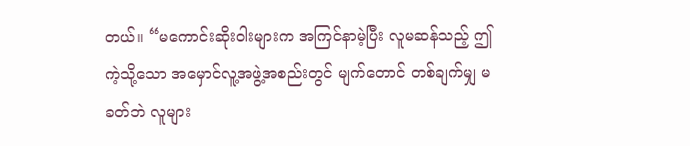တယ်။ “မကောင်းဆိုးဝါးများက အကြင်နာမဲ့ပြီး လူမဆန်သည့် ဤကဲ့သို့သော အမှောင်လူ့အဖွဲ့အစည်းတွင် မျက်တောင် တစ်ချက်မျှ မခတ်ဘဲ လူများ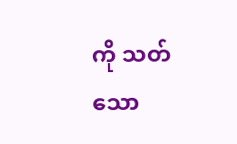ကို သတ်သော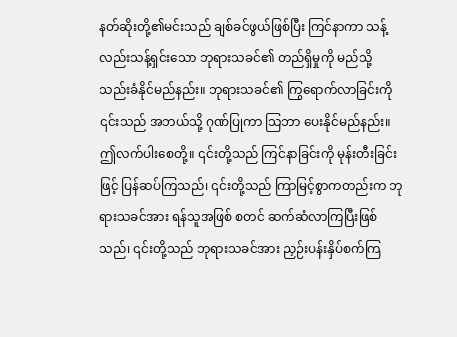နတ်ဆိုးတို့၏မင်းသည် ချစ်ခင်ဖွယ်ဖြစ်ပြီး ကြင်နာကာ သန့်လည်းသန့်ရှင်းသော ဘုရားသခင်၏ တည်ရှိမှုကို မည်သို့ သည်းခံနိုင်မည်နည်း။ ဘုရားသခင်၏ ကြွရောက်လာခြင်းကို ၎င်းသည် အဘယ်သို့ ဂုဏ်ပြုကာ သြဘာ ပေးနိုင်မည်နည်း။ ဤလက်ပါးစေတို့။ ၎င်းတို့သည် ကြင်နာခြင်းကို မုန်းတီးခြင်းဖြင့် ပြန်ဆပ်ကြသည်၊ ၎င်းတို့သည် ကြာမြင့်စွာကတည်းက ဘုရားသခင်အား ရန်သူအဖြစ် စတင် ဆက်ဆံလာကြပြီးဖြစ်သည်၊ ၎င်းတို့သည် ဘုရားသခင်အား ညှဉ်းပန်းနှိပ်စက်ကြ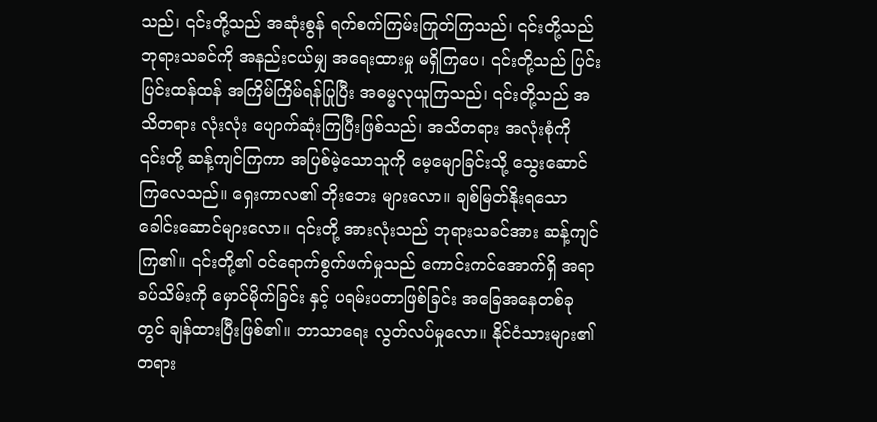သည်၊ ၎င်းတို့သည် အဆုံးစွန် ရက်စက်ကြမ်းကြုတ်ကြသည်၊ ၎င်းတို့သည် ဘုရားသခင်ကို အနည်းငယ်မျှ အရေးထားမှု မရှိကြပေ၊ ၎င်းတို့သည် ပြင်းပြင်းထန်ထန် အကြိမ်ကြိမ်ရန်ပြုပြီး အဓမ္မလုယူကြသည်၊ ၎င်းတို့သည် အသိတရား လုံးလုံး ပျောက်ဆုံးကြပြီးဖြစ်သည်၊ အသိတရား အလုံးစုံကို ၎င်းတို့ ဆန့်ကျင်ကြကာ အပြစ်မဲ့သောသူကို မေ့မျောခြင်းသို့ သွေးဆောင်ကြလေသည်။ ရှေးကာလ၏ ဘိုးဘေး များလော။ ချစ်မြတ်နိုးရသော ခေါင်းဆောင်များလော။ ၎င်းတို့ အားလုံးသည် ဘုရားသခင်အား ဆန့်ကျင်ကြ၏။ ၎င်းတို့၏ ဝင်ရောက်စွက်ဖက်မှုသည် ကောင်းကင်အောက်ရှိ အရာခပ်သိမ်းကို မှောင်မိုက်ခြင်း နှင့် ပရမ်းပတာဖြစ်ခြင်း အခြေအနေတစ်ခုတွင် ချန်ထားပြီးဖြစ်၏။ ဘာသာရေး လွတ်လပ်မှုလော။ နိုင်ငံသားများ၏ တရား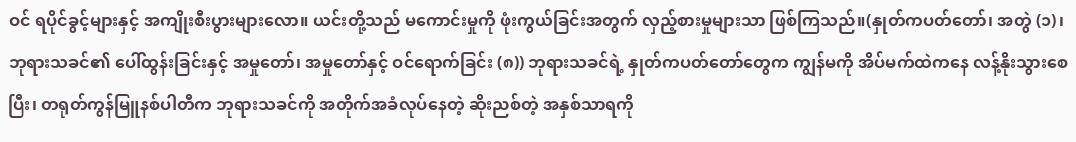ဝင် ရပိုင်ခွင့်များနှင့် အကျိုးစီးပွားများလော။ ယင်းတို့သည် မကောင်းမှုကို ဖုံးကွယ်ခြင်းအတွက် လှည့်စားမှုများသာ ဖြစ်ကြသည်။(နှုတ်ကပတ်တော်၊ အတွဲ (၁)၊ ဘုရားသခင်၏ ပေါ်ထွန်းခြင်းနှင့် အမှုတော်၊ အမှုတော်နှင့် ဝင်ရောက်ခြင်း (၈)) ဘုရားသခင်ရဲ့ နှုတ်ကပတ်တော်တွေက ကျွန်မကို အိပ်မက်ထဲကနေ လန့်နိုးသွားစေပြီး၊ တရုတ်ကွန်မြူနစ်ပါတီက ဘုရားသခင်ကို အတိုက်အခံလုပ်နေတဲ့ ဆိုးညစ်တဲ့ အနှစ်သာရကို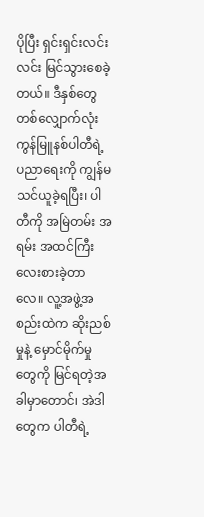ပိုပြီး ရှင်းရှင်းလင်းလင်း မြင်သွားစေခဲ့တယ်။ ဒီနှစ်တွေတစ်လျှောက်လုံး ကွန်မြူနစ်ပါတီရဲ့ ပညာရေးကို ကျွန်မ သင်ယူခဲ့ရပြီး၊ ပါတီကို အမြဲတမ်း အရမ်း အထင်ကြီးလေးစားခဲ့တာလေ။ လူ့အဖွဲ့အစည်းထဲက ဆိုးညစ်မှုနဲ့ မှောင်မိုက်မှုတွေကို မြင်ရတဲ့အခါမှာတောင်၊ အဲဒါတွေက ပါတီရဲ့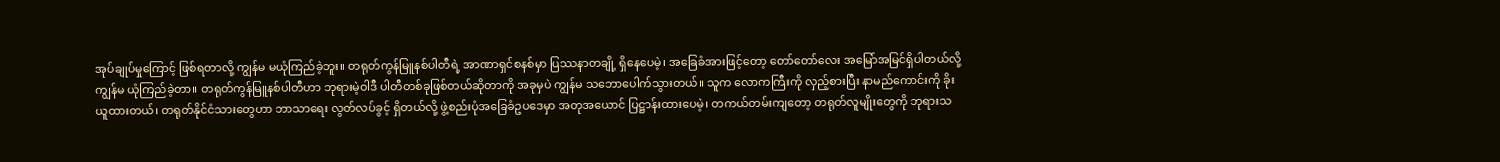အုပ်ချုပ်မှုကြောင့် ဖြစ်ရတာလို့ ကျွန်မ မယုံကြည်ခဲ့ဘူး။ တရုတ်ကွန်မြူနစ်ပါတီရဲ့ အာဏာရှင်စနစ်မှာ ပြဿနာတချို့ ရှိနေပေမဲ့၊ အခြေခံအားဖြင့်တော့ တော်တော်လေး အမြော်အမြင်ရှိပါတယ်လို့ ကျွန်မ ယုံကြည်ခဲ့တာ။ တရုတ်ကွန်မြူနစ်ပါတီဟာ ဘုရားမဲ့ဝါဒီ ပါတီတစ်ခုဖြစ်တယ်ဆိုတာကို အခုမှပဲ ကျွန်မ သဘောပေါက်သွားတယ်။ သူက လောကကြီးကို လှည့်စားပြီး နာမည်ကောင်းကို ခိုးယူထားတယ်၊ တရုတ်နိုင်ငံသားတွေဟာ ဘာသာရေး လွတ်လပ်ခွင့် ရှိတယ်လို့ ဖွဲ့စည်းပုံအခြေခံဥပဒေမှာ အတုအယောင် ပြဋ္ဌာန်းထားပေမဲ့၊ တကယ်တမ်းကျတော့ တရုတ်လူမျိုးတွေကို ဘုရားသ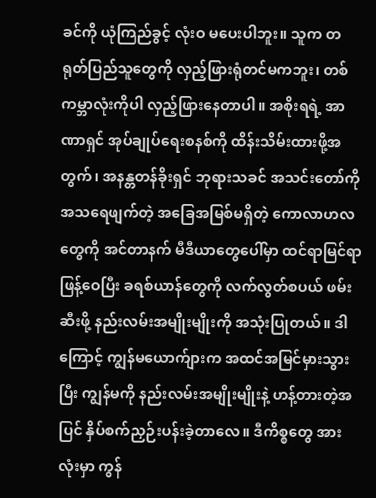ခင်ကို ယုံကြည်ခွင့် လုံးဝ မပေးပါဘူး။ သူက တရုတ်ပြည်သူတွေကို လှည့်ဖြားရုံတင်မကဘူး၊ တစ်ကမ္ဘာလုံးကိုပါ လှည့်ဖြားနေတာပါ။ အစိုးရရဲ့ အာဏာရှင် အုပ်ချုပ်ရေးစနစ်ကို ထိန်းသိမ်းထားဖို့အတွက်၊ အနန္တတန်ခိုးရှင် ဘုရားသခင် အသင်းတော်ကို အသရေဖျက်တဲ့ အခြေအမြစ်မရှိတဲ့ ကောလာဟလတွေကို အင်တာနက် မီဒီယာတွေပေါ်မှာ ထင်ရာမြင်ရာ ဖြန့်ဝေပြီး ခရစ်ယာန်တွေကို လက်လွတ်စပယ် ဖမ်းဆီးဖို့ နည်းလမ်းအမျိုးမျိုးကို အသုံးပြုတယ်။ ဒါကြောင့် ကျွန်မယောက်ျားက အထင်အမြင်မှားသွားပြီး ကျွန်မကို နည်းလမ်းအမျိုးမျိုးနဲ့ ဟန့်တားတဲ့အပြင် နှိပ်စက်ညှဉ်းပန်းခဲ့တာလေ။ ဒီကိစ္စတွေ အားလုံးမှာ ကွန်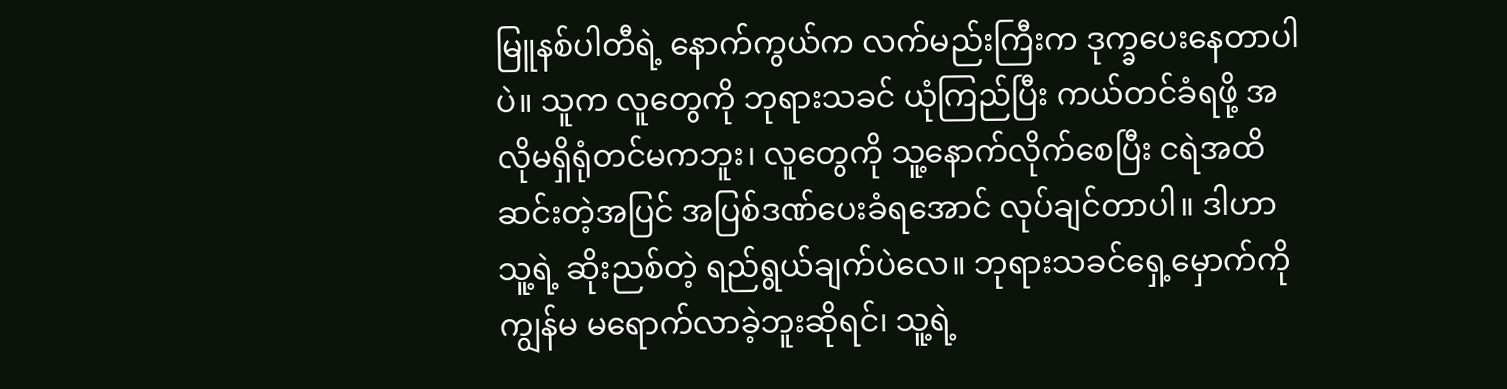မြူနစ်ပါတီရဲ့ နောက်ကွယ်က လက်မည်းကြီးက ဒုက္ခပေးနေတာပါပဲ။ သူက လူတွေကို ဘုရားသခင် ယုံကြည်ပြီး ကယ်တင်ခံရဖို့ အလိုမရှိရုံတင်မကဘူး၊ လူတွေကို သူ့နောက်လိုက်စေပြီး ငရဲအထိဆင်းတဲ့အပြင် အပြစ်ဒဏ်ပေးခံရအောင် လုပ်ချင်တာပါ။ ဒါဟာ သူ့ရဲ့ ဆိုးညစ်တဲ့ ရည်ရွယ်ချက်ပဲလေ။ ဘုရားသခင်ရှေ့မှောက်ကို ကျွန်မ မရောက်လာခဲ့ဘူးဆိုရင်၊ သူ့ရဲ့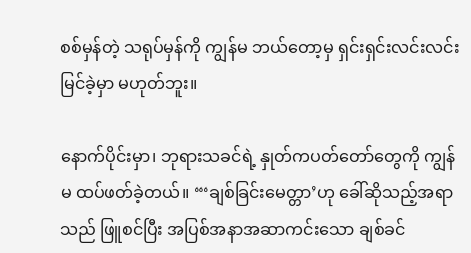စစ်မှန်တဲ့ သရုပ်မှန်ကို ကျွန်မ ဘယ်တော့မှ ရှင်းရှင်းလင်းလင်း မြင်ခဲ့မှာ မဟုတ်ဘူး။

နောက်ပိုင်းမှာ၊ ဘုရားသခင်ရဲ့ နှုတ်ကပတ်တော်တွေကို ကျွန်မ ထပ်ဖတ်ခဲ့တယ်။ “‘ချစ်ခြင်းမေတ္တာ’ဟု ခေါ်ဆိုသည့်အရာသည် ဖြူစင်ပြီး အပြစ်အနာအဆာကင်းသော ချစ်ခင်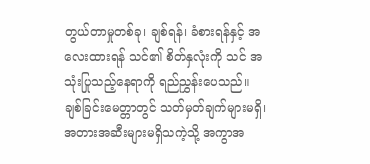တွယ်တာမှုတစ်ခု၊ ချစ်ရန်၊ ခံစားရန်နှင့် အလေးထားရန် သင်၏ စိတ်နှလုံးကို သင် အသုံးပြုသည့်နေရာကို ရည်ညွှန်းပေသည်။ ချစ်ခြင်းမေတ္တာတွင် သတ်မှတ်ချက်များမရှိ၊ အတားအဆီးများမရှိသကဲ့သို့ အကွာအ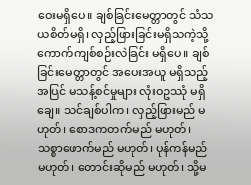ဝေးမရှိပေ။ ချစ်ခြင်းမေတ္တာတွင် သံသယစိတ်မရှိ၊ လှည့်ဖြားခြင်းမရှိသကဲ့သို့ ကောက်ကျစ်စဉ်းလဲခြင်း မရှိပေ။ ချစ်ခြင်းမေတ္တာတွင် အပေးအယူ မရှိသည့်အပြင် မသန့်စင်မှုများ လုံးဝဥဿုံ မရှိချေ။ သင်ချစ်ပါက၊ လှည့်ဖြားမည် မဟုတ်၊ စောဒကတက်မည် မဟုတ်၊ သစ္စာဖောက်မည် မဟုတ်၊ ပုန်ကန်မည် မဟုတ်၊ တောင်းဆိုမည် မဟုတ်၊ သို့မ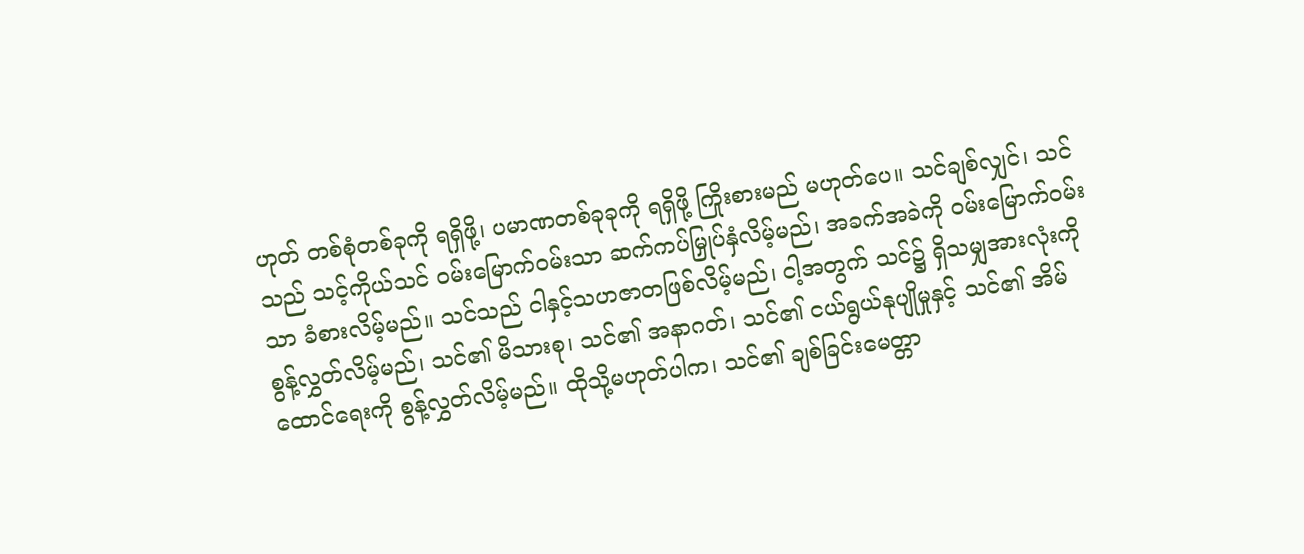ဟုတ် တစ်စုံတစ်ခုကို ရရှိဖို့၊ ပမာဏတစ်ခုခုကို ရရှိဖို့ ကြိုးစားမည် မဟုတ်ပေ။ သင်ချစ်လျှင်၊ သင်သည် သင့်ကိုယ်သင် ဝမ်းမြောက်ဝမ်းသာ ဆက်ကပ်မြှုပ်နှံလိမ့်မည်၊ အခက်အခဲကို ဝမ်းမြောက်ဝမ်းသာ ခံစားလိမ့်မည်။ သင်သည် ငါနှင့်သဟဇာတဖြစ်လိမ့်မည်၊ ငါ့အတွက် သင်၌ ရှိသမျှအားလုံးကို စွန့်လွှတ်လိမ့်မည်၊ သင်၏ မိသားစု၊ သင်၏ အနာဂတ်၊ သင်၏ ငယ်ရွယ်နုပျိုမှုနှင့် သင်၏ အိမ်ထောင်ရေးကို စွန့်လွှတ်လိမ့်မည်။ ထိုသို့မဟုတ်ပါက၊ သင်၏ ချစ်ခြင်းမေတ္တာ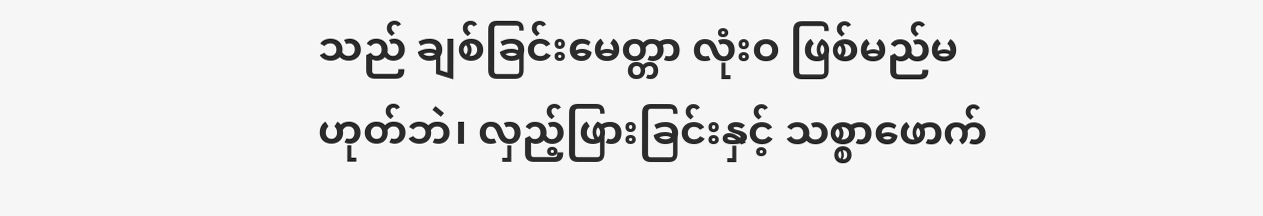သည် ချစ်ခြင်းမေတ္တာ လုံးဝ ဖြစ်မည်မဟုတ်ဘဲ၊ လှည့်ဖြားခြင်းနှင့် သစ္စာဖောက်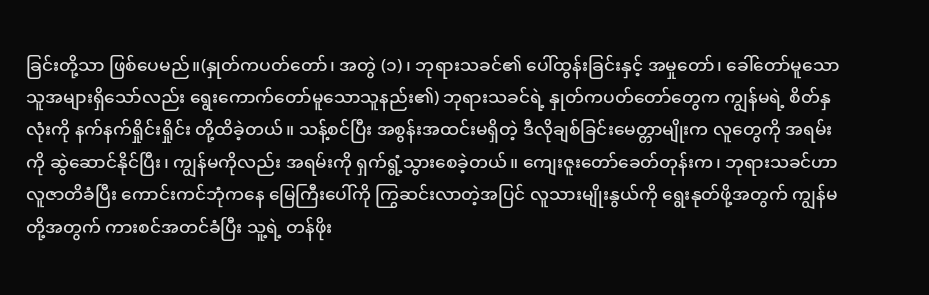ခြင်းတို့သာ ဖြစ်ပေမည်။(နှုတ်ကပတ်တော်၊ အတွဲ (၁)၊ ဘုရားသခင်၏ ပေါ်ထွန်းခြင်းနှင့် အမှုတော်၊ ခေါ်တော်မူသောသူအများရှိသော်လည်း ရွေးကောက်တော်မူသောသူနည်း၏) ဘုရားသခင်ရဲ့ နှုတ်ကပတ်တော်တွေက ကျွန်မရဲ့ စိတ်နှလုံးကို နက်နက်ရှိုင်းရှိုင်း တို့ထိခဲ့တယ်။ သန့်စင်ပြီး အစွန်းအထင်းမရှိတဲ့ ဒီလိုချစ်ခြင်းမေတ္တာမျိုးက လူတွေကို အရမ်းကို ဆွဲဆောင်နိုင်ပြီး၊ ကျွန်မကိုလည်း အရမ်းကို ရှက်ရွံ့သွားစေခဲ့တယ်။ ကျေးဇူးတော်ခေတ်တုန်းက၊ ဘုရားသခင်ဟာ လူဇာတိခံပြီး ကောင်းကင်ဘုံကနေ မြေကြီးပေါ်ကို ကြွဆင်းလာတဲ့အပြင် လူသားမျိုးနွယ်ကို ရွေးနုတ်ဖို့အတွက် ကျွန်မတို့အတွက် ကားစင်အတင်ခံပြီး သူ့ရဲ့ တန်ဖိုး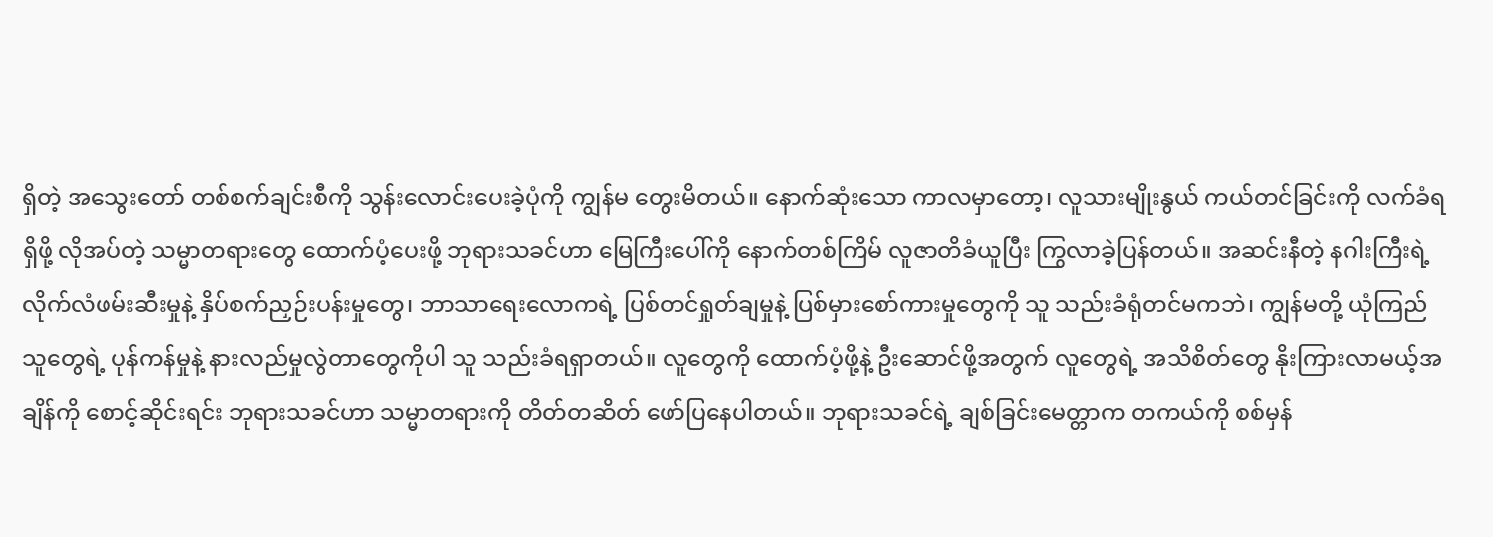ရှိတဲ့ အသွေးတော် တစ်စက်ချင်းစီကို သွန်းလောင်းပေးခဲ့ပုံကို ကျွန်မ တွေးမိတယ်။ နောက်ဆုံးသော ကာလမှာတော့၊ လူသားမျိုးနွယ် ကယ်တင်ခြင်းကို လက်ခံရရှိဖို့ လိုအပ်တဲ့ သမ္မာတရားတွေ ထောက်ပံ့ပေးဖို့ ဘုရားသခင်ဟာ မြေကြီးပေါ်ကို နောက်တစ်ကြိမ် လူဇာတိခံယူပြီး ကြွလာခဲ့ပြန်တယ်။ အဆင်းနီတဲ့ နဂါးကြီးရဲ့ လိုက်လံဖမ်းဆီးမှုနဲ့ နှိပ်စက်ညှဉ်းပန်းမှုတွေ၊ ဘာသာရေးလောကရဲ့ ပြစ်တင်ရှုတ်ချမှုနဲ့ ပြစ်မှားစော်ကားမှုတွေကို သူ သည်းခံရုံတင်မကဘဲ၊ ကျွန်မတို့ ယုံကြည်သူတွေရဲ့ ပုန်ကန်မှုနဲ့ နားလည်မှုလွဲတာတွေကိုပါ သူ သည်းခံရရှာတယ်။ လူတွေကို ထောက်ပံ့ဖို့နဲ့ ဦးဆောင်ဖို့အတွက် လူတွေရဲ့ အသိစိတ်တွေ နိုးကြားလာမယ့်အချိန်ကို စောင့်ဆိုင်းရင်း ဘုရားသခင်ဟာ သမ္မာတရားကို တိတ်တဆိတ် ဖော်ပြနေပါတယ်။ ဘုရားသခင်ရဲ့ ချစ်ခြင်းမေတ္တာက တကယ်ကို စစ်မှန်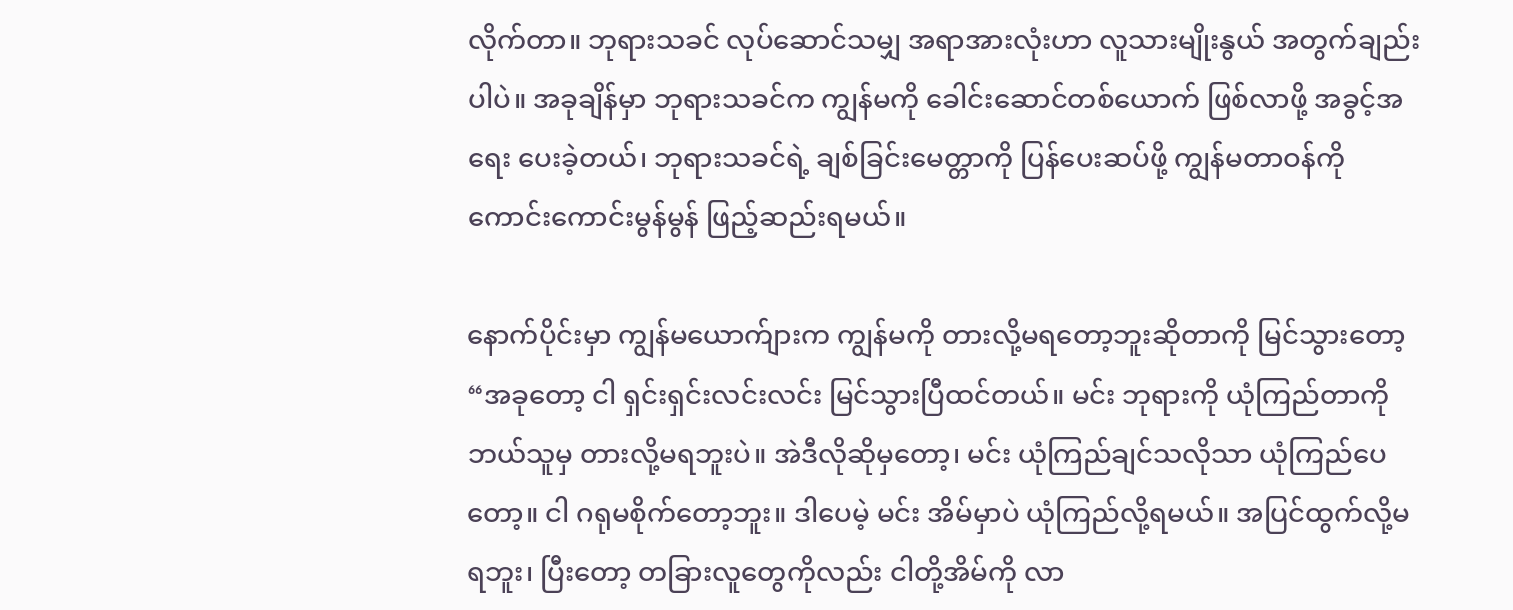လိုက်တာ။ ဘုရားသခင် လုပ်ဆောင်သမျှ အရာအားလုံးဟာ လူသားမျိုးနွယ် အတွက်ချည်းပါပဲ။ အခုချိန်မှာ ဘုရားသခင်က ကျွန်မကို ခေါင်းဆောင်တစ်ယောက် ဖြစ်လာဖို့ အခွင့်အရေး ပေးခဲ့တယ်၊ ဘုရားသခင်ရဲ့ ချစ်ခြင်းမေတ္တာကို ပြန်ပေးဆပ်ဖို့ ကျွန်မတာဝန်ကို ကောင်းကောင်းမွန်မွန် ဖြည့်ဆည်းရမယ်။

နောက်ပိုင်းမှာ ကျွန်မယောက်ျားက ကျွန်မကို တားလို့မရတော့ဘူးဆိုတာကို မြင်သွားတော့ “အခုတော့ ငါ ရှင်းရှင်းလင်းလင်း မြင်သွားပြီထင်တယ်။ မင်း ဘုရားကို ယုံကြည်တာကို ဘယ်သူမှ တားလို့မရဘူးပဲ။ အဲဒီလိုဆိုမှတော့၊ မင်း ယုံကြည်ချင်သလိုသာ ယုံကြည်ပေတော့။ ငါ ဂရုမစိုက်တော့ဘူး။ ဒါပေမဲ့ မင်း အိမ်မှာပဲ ယုံကြည်လို့ရမယ်။ အပြင်ထွက်လို့မရဘူး၊ ပြီးတော့ တခြားလူတွေကိုလည်း ငါတို့အိမ်ကို လာ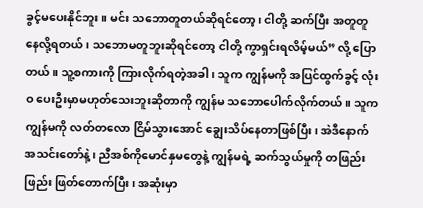ခွင့်မပေးနိုင်ဘူး။ မင်း သဘောတူတယ်ဆိုရင်တော့၊ ငါတို့ ဆက်ပြီး အတူတူ နေလို့ရတယ်၊ သဘောမတူဘူးဆိုရင်တော့ ငါတို့ ကွာရှင်းရလိမ့်မယ်” လို့ ပြောတယ်။ သူ့စကားကို ကြားလိုက်ရတဲ့အခါ၊ သူက ကျွန်မကို အပြင်ထွက်ခွင့် လုံးဝ ပေးဦးမှာမဟုတ်သေးဘူးဆိုတာကို ကျွန်မ သဘောပေါက်လိုက်တယ်။ သူက ကျွန်မကို လတ်တလော ငြိမ်သွားအောင် ချွေးသိပ်နေတာဖြစ်ပြီး၊ အဲဒီနောက် အသင်းတော်နဲ့၊ ညီအစ်ကိုမောင်နှမတွေနဲ့ ကျွန်မရဲ့ ဆက်သွယ်မှုကို တဖြည်းဖြည်း ဖြတ်တောက်ပြီး၊ အဆုံးမှာ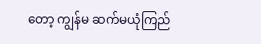တော့ ကျွန်မ ဆက်မယုံကြည်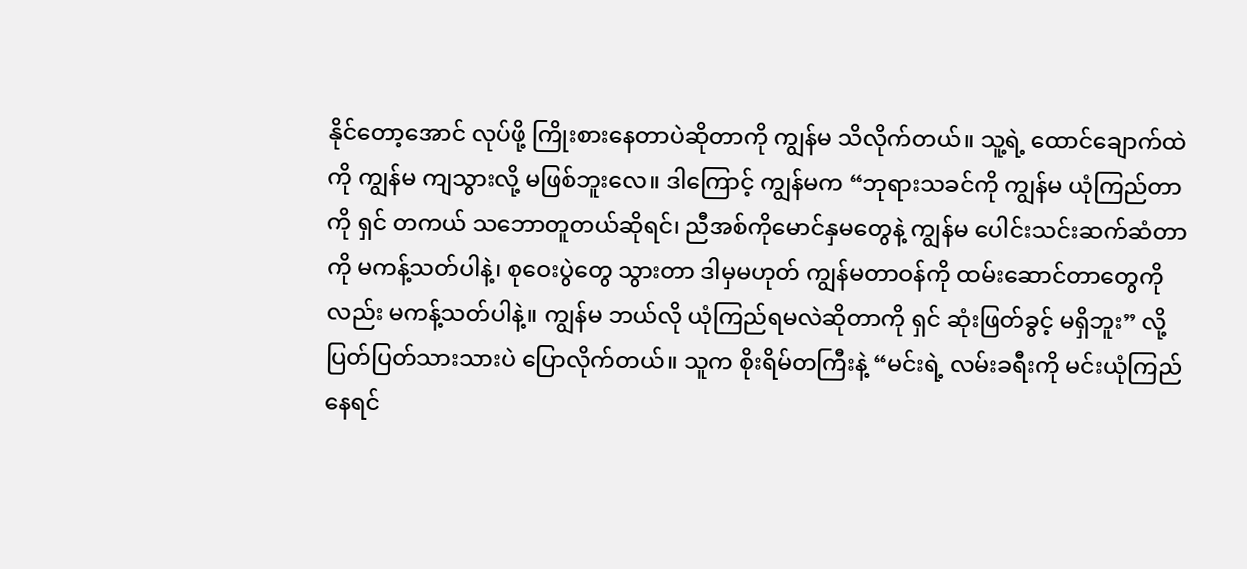နိုင်တော့အောင် လုပ်ဖို့ ကြိုးစားနေတာပဲဆိုတာကို ကျွန်မ သိလိုက်တယ်။ သူ့ရဲ့ ထောင်ချောက်ထဲကို ကျွန်မ ကျသွားလို့ မဖြစ်ဘူးလေ။ ဒါကြောင့် ကျွန်မက “ဘုရားသခင်ကို ကျွန်မ ယုံကြည်တာကို ရှင် တကယ် သဘောတူတယ်ဆိုရင်၊ ညီအစ်ကိုမောင်နှမတွေနဲ့ ကျွန်မ ပေါင်းသင်းဆက်ဆံတာကို မကန့်သတ်ပါနဲ့၊ စုဝေးပွဲတွေ သွားတာ ဒါမှမဟုတ် ကျွန်မတာဝန်ကို ထမ်းဆောင်တာတွေကိုလည်း မကန့်သတ်ပါနဲ့။ ကျွန်မ ဘယ်လို ယုံကြည်ရမလဲဆိုတာကို ရှင် ဆုံးဖြတ်ခွင့် မရှိဘူး” လို့ ပြတ်ပြတ်သားသားပဲ ပြောလိုက်တယ်။ သူက စိုးရိမ်တကြီးနဲ့ “မင်းရဲ့ လမ်းခရီးကို မင်းယုံကြည်နေရင်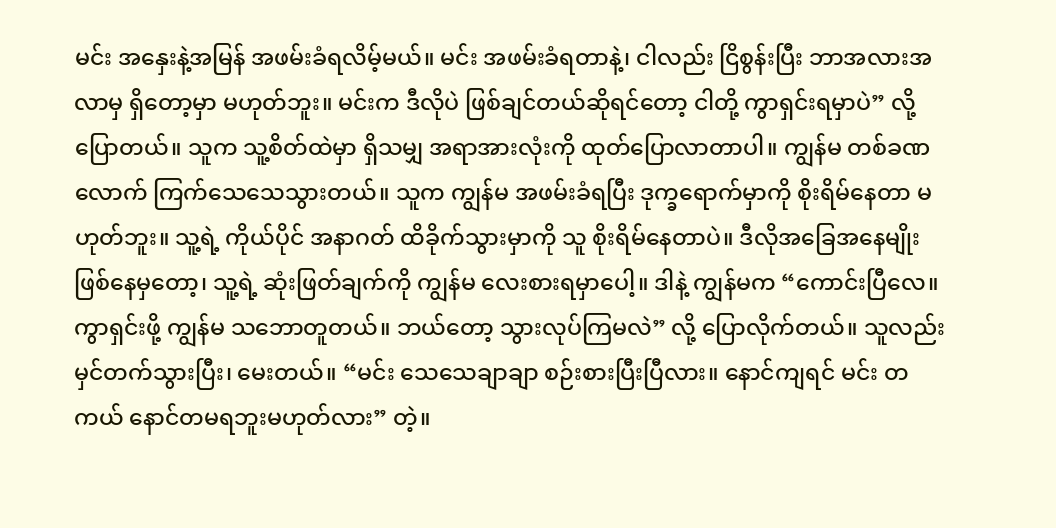မင်း အနှေးနဲ့အမြန် အဖမ်းခံရလိမ့်မယ်။ မင်း အဖမ်းခံရတာနဲ့၊ ငါလည်း ငြိစွန်းပြီး ဘာအလားအလာမှ ရှိတော့မှာ မဟုတ်ဘူး။ မင်းက ဒီလိုပဲ ဖြစ်ချင်တယ်ဆိုရင်တော့ ငါတို့ ကွာရှင်းရမှာပဲ” လို့ ပြောတယ်။ သူက သူ့စိတ်ထဲမှာ ရှိသမျှ အရာအားလုံးကို ထုတ်ပြောလာတာပါ။ ကျွန်မ တစ်ခဏလောက် ကြက်သေသေသွားတယ်။ သူက ကျွန်မ အဖမ်းခံရပြီး ဒုက္ခရောက်မှာကို စိုးရိမ်နေတာ မဟုတ်ဘူး။ သူ့ရဲ့ ကိုယ်ပိုင် အနာဂတ် ထိခိုက်သွားမှာကို သူ စိုးရိမ်နေတာပဲ။ ဒီလိုအခြေအနေမျိုး ဖြစ်နေမှတော့၊ သူ့ရဲ့ ဆုံးဖြတ်ချက်ကို ကျွန်မ လေးစားရမှာပေါ့။ ဒါနဲ့ ကျွန်မက “ကောင်းပြီလေ။ ကွာရှင်းဖို့ ကျွန်မ သဘောတူတယ်။ ဘယ်တော့ သွားလုပ်ကြမလဲ” လို့ ပြောလိုက်တယ်။ သူလည်း မှင်တက်သွားပြီး၊ မေးတယ်။ “မင်း သေသေချာချာ စဉ်းစားပြီးပြီလား။ နောင်ကျရင် မင်း တကယ် နောင်တမရဘူးမဟုတ်လား” တဲ့။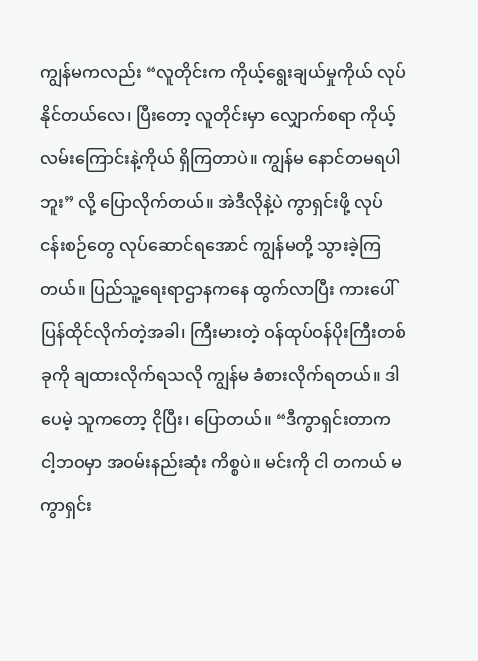ကျွန်မကလည်း “လူတိုင်းက ကိုယ့်ရွေးချယ်မှုကိုယ် လုပ်နိုင်တယ်လေ၊ ပြီးတော့ လူတိုင်းမှာ လျှောက်စရာ ကိုယ့်လမ်းကြောင်းနဲ့ကိုယ် ရှိကြတာပဲ။ ကျွန်မ နောင်တမရပါဘူး” လို့ ပြောလိုက်တယ်။ အဲဒီလိုနဲ့ပဲ ကွာရှင်းဖို့ လုပ်ငန်းစဉ်တွေ လုပ်ဆောင်ရအောင် ကျွန်မတို့ သွားခဲ့ကြတယ်။ ပြည်သူ့ရေးရာဌာနကနေ ထွက်လာပြီး ကားပေါ် ပြန်ထိုင်လိုက်တဲ့အခါ၊ ကြီးမားတဲ့ ဝန်ထုပ်ဝန်ပိုးကြီးတစ်ခုကို ချထားလိုက်ရသလို ကျွန်မ ခံစားလိုက်ရတယ်။ ဒါပေမဲ့ သူကတော့ ငိုပြီး၊ ပြောတယ်။ “ဒီကွာရှင်းတာက ငါ့ဘဝမှာ အဝမ်းနည်းဆုံး ကိစ္စပဲ။ မင်းကို ငါ တကယ် မကွာရှင်း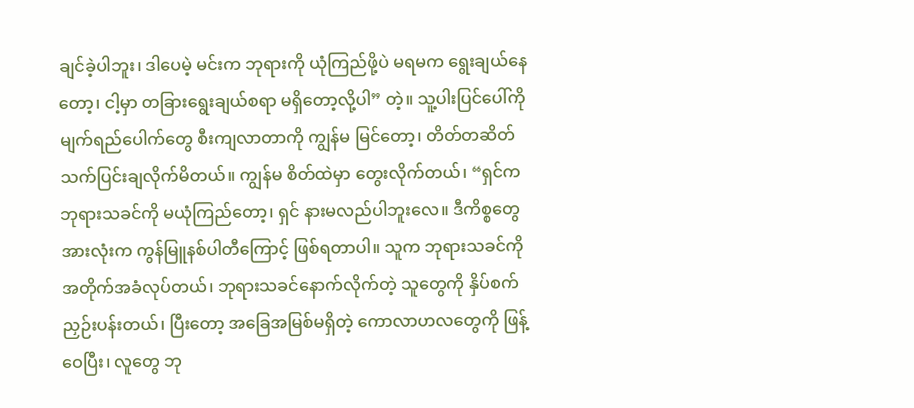ချင်ခဲ့ပါဘူး၊ ဒါပေမဲ့ မင်းက ဘုရားကို ယုံကြည်ဖို့ပဲ မရမက ရွေးချယ်နေတော့၊ ငါ့မှာ တခြားရွေးချယ်စရာ မရှိတော့လို့ပါ” တဲ့။ သူ့ပါးပြင်ပေါ်ကို မျက်ရည်ပေါက်တွေ စီးကျလာတာကို ကျွန်မ မြင်တော့၊ တိတ်တဆိတ် သက်ပြင်းချလိုက်မိတယ်။ ကျွန်မ စိတ်ထဲမှာ တွေးလိုက်တယ်၊ “ရှင်က ဘုရားသခင်ကို မယုံကြည်တော့၊ ရှင် နားမလည်ပါဘူးလေ။ ဒီကိစ္စတွေ အားလုံးက ကွန်မြူနစ်ပါတီကြောင့် ဖြစ်ရတာပါ။ သူက ဘုရားသခင်ကို အတိုက်အခံလုပ်တယ်၊ ဘုရားသခင်နောက်လိုက်တဲ့ သူတွေကို နှိပ်စက်ညှဉ်းပန်းတယ်၊ ပြီးတော့ အခြေအမြစ်မရှိတဲ့ ကောလာဟလတွေကို ဖြန့်ဝေပြီး၊ လူတွေ ဘု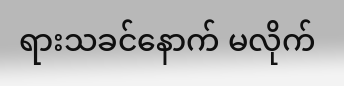ရားသခင်နောက် မလိုက်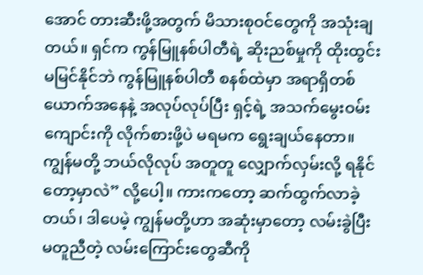အောင် တားဆီးဖို့အတွက် မိသားစုဝင်တွေကို အသုံးချတယ်။ ရှင်က ကွန်မြူနစ်ပါတီရဲ့ ဆိုးညစ်မှုကို ထိုးထွင်းမမြင်နိုင်ဘဲ ကွန်မြူနစ်ပါတီ စနစ်ထဲမှာ အရာရှိတစ်ယောက်အနေနဲ့ အလုပ်လုပ်ပြီး ရှင့်ရဲ့ အသက်မွေးဝမ်းကျောင်းကို လိုက်စားဖို့ပဲ မရမက ရွေးချယ်နေတာ။ ကျွန်မတို့ ဘယ်လိုလုပ် အတူတူ လျှောက်လှမ်းလို့ ရနိုင်တော့မှာလဲ” လို့ပေါ့။ ကားကတော့ ဆက်ထွက်လာခဲ့တယ်၊ ဒါပေမဲ့ ကျွန်မတို့ဟာ အဆုံးမှာတော့ လမ်းခွဲပြီး မတူညီတဲ့ လမ်းကြောင်းတွေဆီကို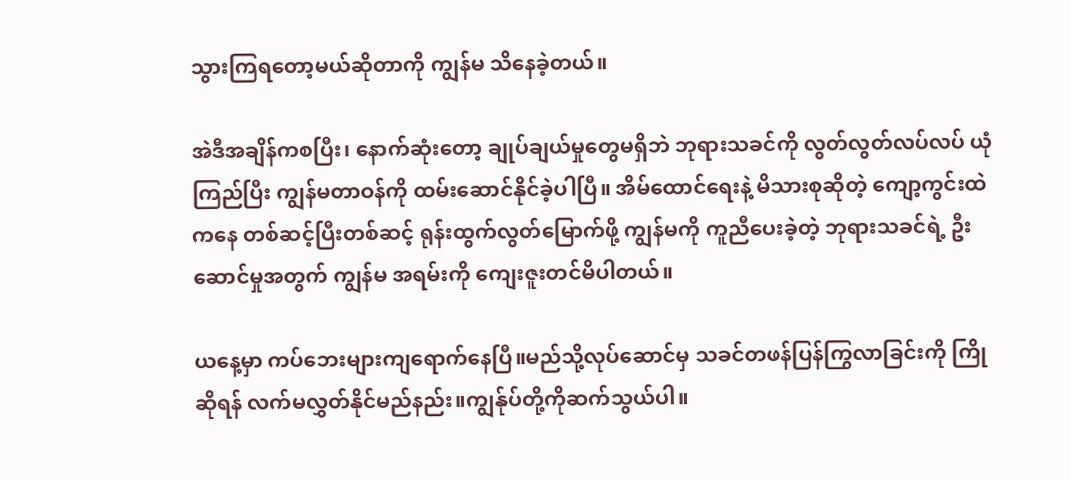သွားကြရတော့မယ်ဆိုတာကို ကျွန်မ သိနေခဲ့တယ်။

အဲဒီအချိန်ကစပြီး၊ နောက်ဆုံးတော့ ချုပ်ချယ်မှုတွေမရှိဘဲ ဘုရားသခင်ကို လွတ်လွတ်လပ်လပ် ယုံကြည်ပြီး ကျွန်မတာဝန်ကို ထမ်းဆောင်နိုင်ခဲ့ပါပြီ။ အိမ်ထောင်ရေးနဲ့ မိသားစုဆိုတဲ့ ကျော့ကွင်းထဲကနေ တစ်ဆင့်ပြီးတစ်ဆင့် ရုန်းထွက်လွတ်မြောက်ဖို့ ကျွန်မကို ကူညီပေးခဲ့တဲ့ ဘုရားသခင်ရဲ့ ဦးဆောင်မှုအတွက် ကျွန်မ အရမ်းကို ကျေးဇူးတင်မိပါတယ်။

ယနေ့မှာ ကပ်ဘေးများကျရောက်နေပြီ။မည်သို့လုပ်ဆောင်မှ သခင်တဖန်ပြန်ကြွလာခြင်းကို ကြိုဆိုရန် လက်မလွှတ်နိုင်မည်နည်း။ကျွန်ုပ်တို့ကိုဆက်သွယ်ပါ။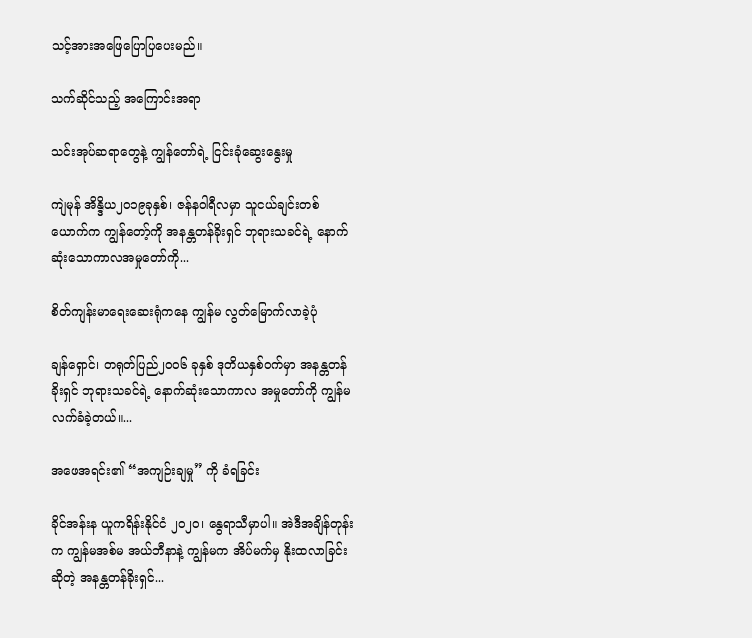သင့်အားအဖြေပြောပြပေးမည်။

သက်ဆိုင်သည့် အကြောင်းအရာ

သင်းအုပ်ဆရာတွေနဲ့ ကျွန်တော်ရဲ့ ငြင်းခုံဆွေးနွေးမှု

ကျဲမုန် အိန္ဒိယ၂၀၁၉ခုနှစ်၊ ဇန်နဝါရီလမှာ သူငယ်ချင်းတစ်ယောက်က ကျွန်တော့်ကို အနန္တတန်ခိုးရှင် ဘုရားသခင်ရဲ့ နောက်ဆုံးသောကာလအမှုတော်ကို...

စိတ်ကျန်းမာရေးဆေးရုံကနေ ကျွန်မ လွတ်မြောက်လာခဲ့ပုံ

ချန်ရှောင်၊ တရုတ်ပြည်၂၀၀၆ ခုနှစ် ဒုတိယနှစ်ဝက်မှာ အနန္တတန်ခိုးရှင် ဘုရားသခင်ရဲ့ နောက်ဆုံးသောကာလ အမှုတော်ကို ကျွန်မ လက်ခံခဲ့တယ်။...

အဖေအရင်း၏ “အကျဉ်းချမှု” ကို ခံရခြင်း

ခိုင်အန်းန ယူကရိန်းနိုင်ငံ ၂၀၂၀၊ နွေရာသီမှာပါ။ အဲဒီအချိန်တုန်းက ကျွန်မအစ်မ အယ်ဘီနာနဲ့ ကျွန်မက အိပ်မက်မှ နိုးထလာခြင်းဆိုတဲ့ အနန္တတန်ခိုးရှင်...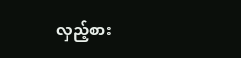လှည့်စား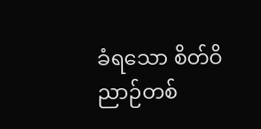ခံရသော စိတ်ဝိညာဉ်တစ်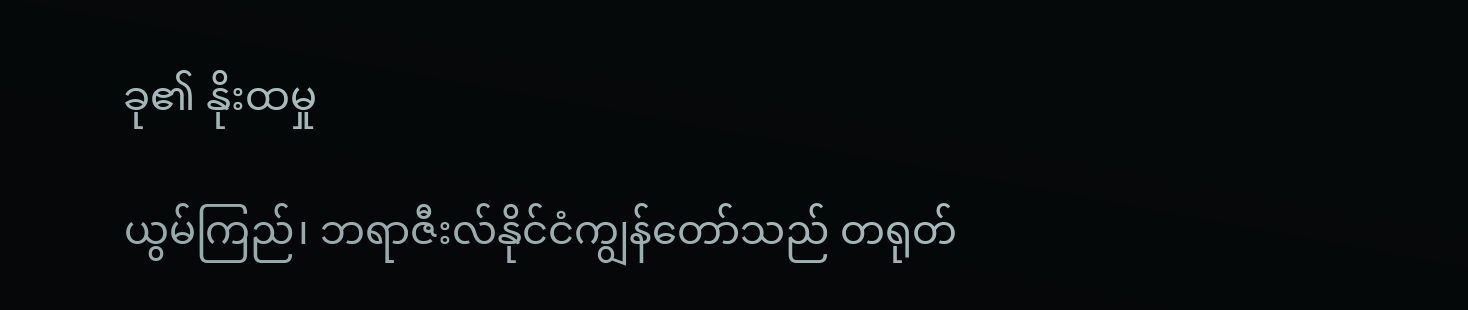ခု၏ နိုးထမှု

ယွမ်ကြည်၊ ဘရာဇီးလ်နိုင်ငံကျွန်တော်သည် တရုတ်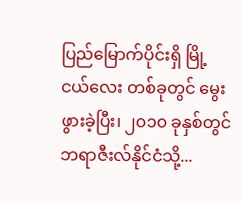ပြည်မြောက်ပိုင်းရှိ မြို့ငယ်လေး တစ်ခုတွင် မွေးဖွားခဲ့ပြီး၊ ၂၀၁၀ ခုနှစ်တွင် ဘရာဇီးလ်နိုင်ငံသို့...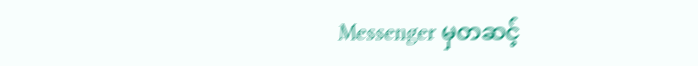Messenger မှတဆင့်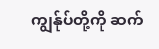ကျွန်ုပ်တို့ကို ဆက်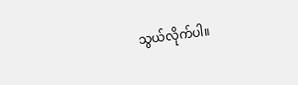သွယ်လိုက်ပါ။